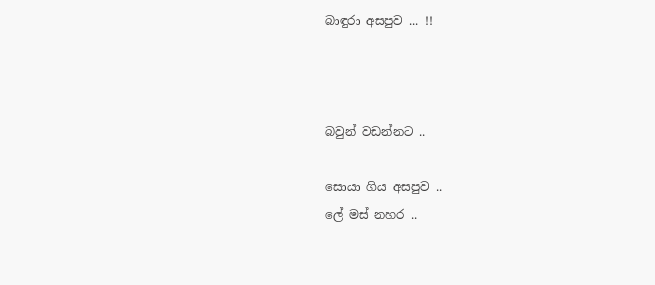බාඳුරා අසපුව ... !!



බවුන් වඩන්නට ..

සොයා ගිය අසපුව ..
ලේ මස් නහර ..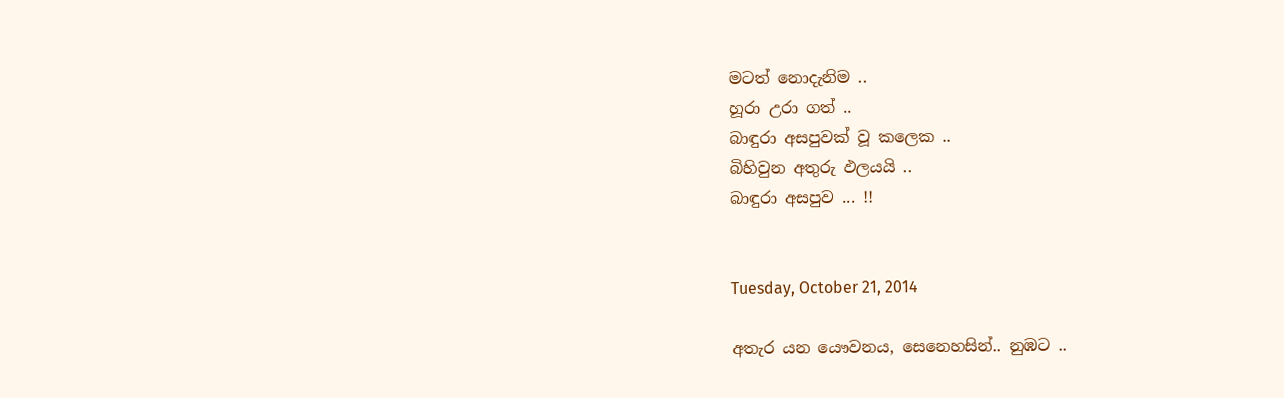මටත් නොදැනිම ..
හූරා උරා ගත් ..
බාඳුරා අසපුවක් වූ කලෙක ..
බිහිවුන අතුරු ඵලයයි ..
බාඳුරා අසපුව ... !!


Tuesday, October 21, 2014

අතැර යන යෞවනය, සෙනෙහසින්.. නුඹට ..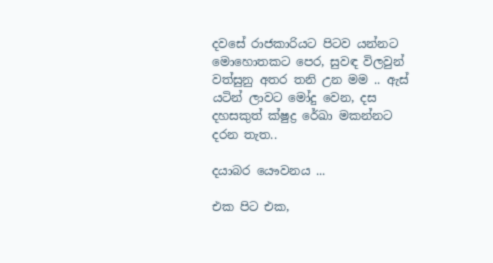දවසේ රාජකාරියට පිටව යන්නට මොහොතකට පෙර, සුවඳ විලවුන් වත්සුනු අතර තනි උන මම .. ඇස් යටින් ලාවට මෝදු වෙන, දස දහසකුත් ක්ෂුද්‍ර රේඛා මකන්නට දරන තැත..

දයාබර යෞවනය ...

එක පිට එක,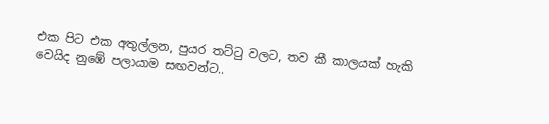එක පිට එක අතුල්ලන, පුයර තට්ටු වලට, තව කී කාලයක් හැකි වෙයිද නුඹේ පලායාම සඟවන්ට..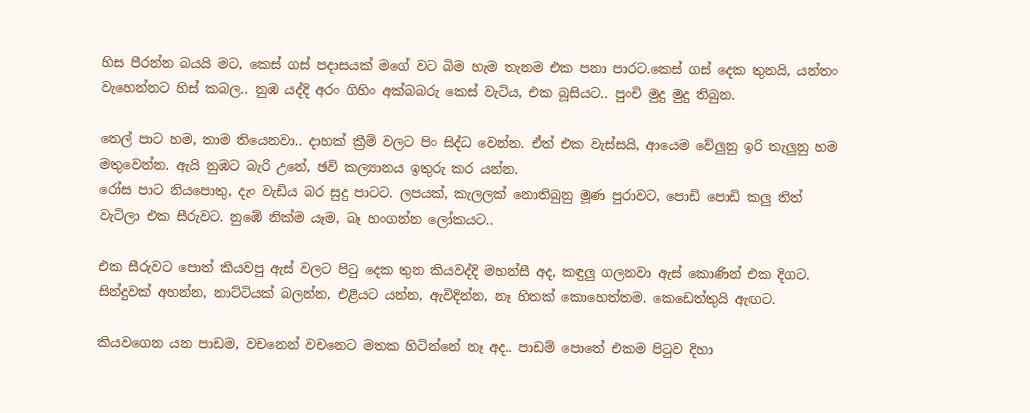හිස පීරන්න බයයි මට, කෙස් ගස් පදාසයක් මගේ වට බිම හැම තැනම එක පනා පාරට.කෙස් ගස් දෙක තුනයි, යන්තං වැහෙන්නට හිස් කබල.. නුඹ යද්දි අරං ගිහිං අක්බබරු කෙස් වැටිය, එක බූසියට.. පුංචි මුදු මුදු තිබුන.

තෙල් පාට හම, තාම තියෙනවා.. දාහක් ක්‍රීම් වලට පිං සිද්ධ වෙන්න. ඒත් එක වැස්සයි, ආයෙම වේලුනු ඉරි තැලුනු හම මතුවෙන්න. ඇයි නුඹට බැරි උනේ, ඡවි කල්‍යානය ඉතුරු කර යන්න.
රෝස පාට නියපොතු, දැං වැඩිය බර සුදු පාටට. ලපයක්, කැලලක් නොතිබුනු මූණ පුරාවට, පොඩි පොඩි කලු තිත් වැටිලා එක සීරුවට. නුඹේ නික්ම යෑම, බෑ හංගන්න ලෝකයට..

එක සීරුවට පොත් කියවපු ඇස් වලට පිටු දෙක තුන කියවද්දි මහන්සී අද, කඳුලු ගලනවා ඇස් කොණින් එක දිගට. සින්දුවක් අහන්න, නාට්ටියක් බලන්න, එළියට යන්න, ඇවිදින්න, නෑ හිතක් කොහෙත්තම. කෙඩෙත්තුයි ඇඟට.

කියවගෙන යන පාඩම, වචනෙන් වචනෙට මතක හිටින්නේ නෑ අද.. පාඩම් පොතේ එකම පිටුව දිහා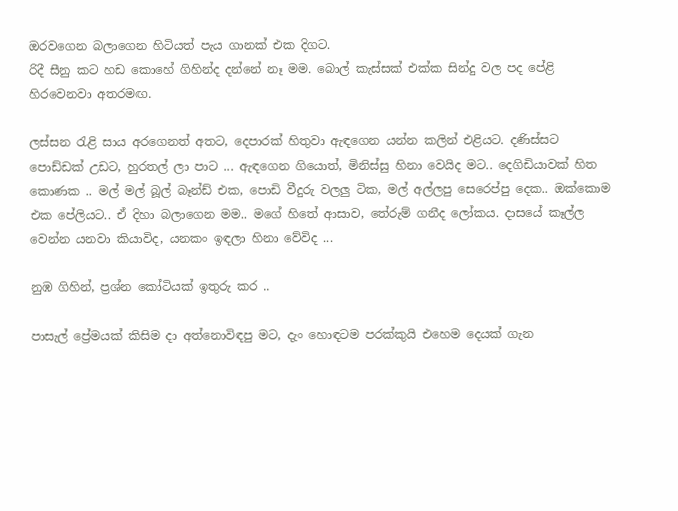ඔරවගෙන බලාගෙන හිටියත් පැය ගානක් එක දිගට.
රිදී සීනු කට හඩ කොහේ ගිහින්ද දන්නේ නෑ මම. බොල් කැස්සක් එක්ක සින්දු වල පද පේළි හිරවෙනවා අතරමඟ.

ලස්සන රැළි සාය අරගෙනත් අතට, දෙපාරක් හිතුවා ඇඳගෙන යන්න කලින් එළියට. දණිස්සට පොඩ්ඩක් උඩට, හුරතල් ලා පාට ... ඇඳගෙන ගියොත්, මිනිස්සු හිනා වෙයිද මට.. දෙගිඩියාවක් හිත කොණක .. මල් මල් බූල් බෑන්ඩ් එක, පොඩි වීදුරු වලලු ටික, මල් අල්ලපු සෙරෙප්පු දෙක.. ඔක්කොම එක පේලියට.. ඒ දිහා බලාගෙන මම.. මගේ හිතේ ආසාව, තේරුම් ගනීද ලෝකය. දාසයේ කෑල්ල වෙන්න යනවා කියාවිද, යනකං ඉඳලා හිනා වේවිද ...

නුඹ ගිහින්, ප්‍රශ්න කෝටියක් ඉතුරු කර ..

පාසැල් ප්‍රේමයක් කිසිම දා අත්නොවිඳපු මට, දැං හොඳටම පරක්කුයි එහෙම දෙයක් ගැන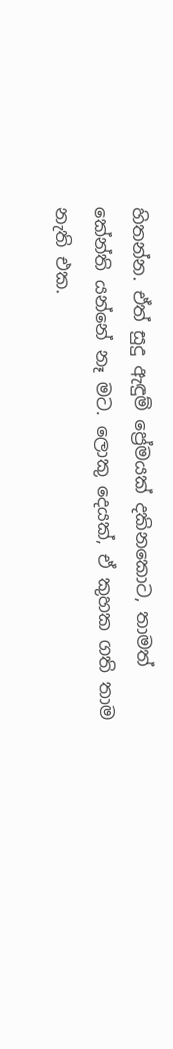හිතන්න. ඒත් සුදු ඇඳුම් ප්‍රේමයක් දකිනකොට, තාමත් කේන්ති යන්නේ නෑ මට. ලොකු දෙයක්, ඒ කුහක ගති තාම නැති එක.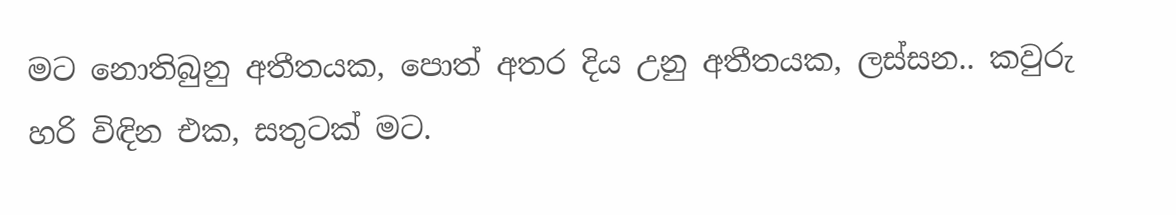මට නොතිබුනු අතීතයක, පොත් අතර දිය උනු අතීතයක, ලස්සන.. කවුරු හරි විඳින එක, සතුටක් මට.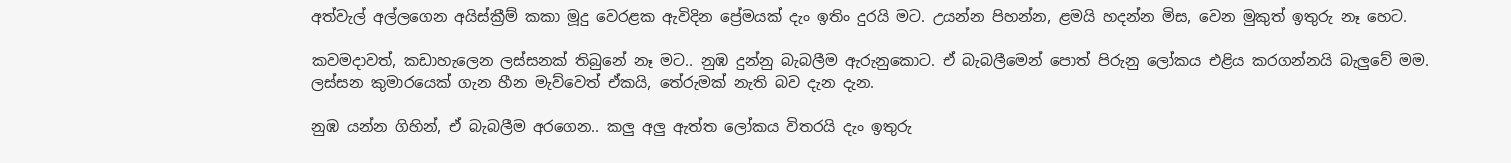අත්වැල් අල්ලගෙන අයිස්ක්‍රීම් කකා මූදු වෙරළක ඇවිදින ප්‍රේමයක් දැං ඉතිං දුරයි මට. උයන්න පිහන්න, ළමයි හදන්න මිස, වෙන මුකුත් ඉතුරු නෑ හෙට.

කවමදාවත්, කඩාහැලෙන ලස්සනක් තිබුනේ නෑ මට.. නුඹ දුන්නු බැබලීම ඇරුනුකොට. ඒ බැබලීමෙන් පොත් පිරුනු ලෝකය එළිය කරගන්නයි බැලුවේ මම. ලස්සන කුමාරයෙක් ගැන හීන මැව්වෙත් ඒකයි, තේරුමක් නැති බව දැන දැන.

නුඹ යන්න ගිහින්, ඒ බැබලීම අරගෙන.. කලු අලු ඇත්ත ලෝකය විතරයි දැං ඉතුරු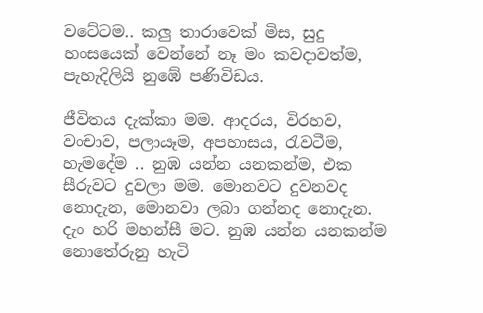වටේටම.. කලු තාරාවෙක් මිස, සුදු හංසයෙක් වෙන්නේ නෑ මං කවදාවත්ම, පැහැදිලියි නුඹේ පණිවිඩය.

ජීවිතය දැක්කා මම. ආදරය, විරහව, වංචාව, පලායෑම, අපහාසය, රැවටීම, හැමදේම .. නුඹ යන්න යනකන්ම, එක සීරුවට දුවලා මම. මොනවට දුවනවද නොදැන, මොනවා ලබා ගන්නද නොදැන. දැං හරි මහන්සී මට. නුඹ යන්න යනකන්ම නොතේරුනු හැටි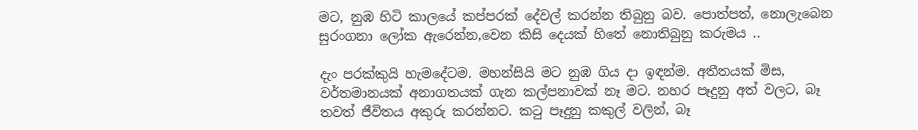මට, නුඹ හිටි කාලයේ කප්පරක් දේවල් කරන්න තිබුනු බව. පොත්පත්, නොලැබෙන සුරංගනා ලෝක ඇරෙන්න,වෙන කිසි දෙයක් හිතේ නොතිබුනු කරුමය ..

දැං පරක්කුයි හැමදේටම. මහන්සියි මට නුඹ ගිය දා ඉඳන්ම. අතීතයක් මිස, වර්තමානයක් අනාගතයක් ගැන කල්පනාවක් නෑ මට. නහර පෑදුනු අත් වලට, බෑ තවත් ජීවිතය අකුරු කරන්නට. කටු පෑදුනු කකුල් වලින්, බෑ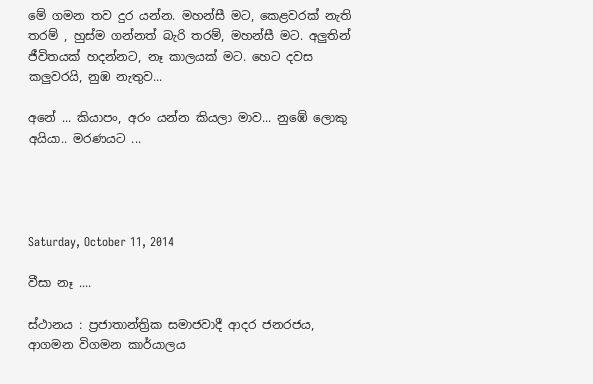මේ ගමන තව දුර යන්න. මහන්සී මට, කෙළවරක් නැති තරම් , හුස්ම ගන්නත් බැරි තරම්, මහන්සී මට. අලුතින් ජීවිතයක් හදන්නට, නෑ කාලයක් මට. හෙට දවස කලුවරයි, නුඹ නැතුව...

අනේ ... කියාපං, අරං යන්න කියලා මාව... නුඹේ ලොකු අයියා.. මරණයට ...




Saturday, October 11, 2014

වීසා නෑ ....

ස්ථානය : ප්‍රජාතාන්ත්‍රික සමාජවාදී ආදර ජනරජය, ආගමන විගමන කාර්යාලය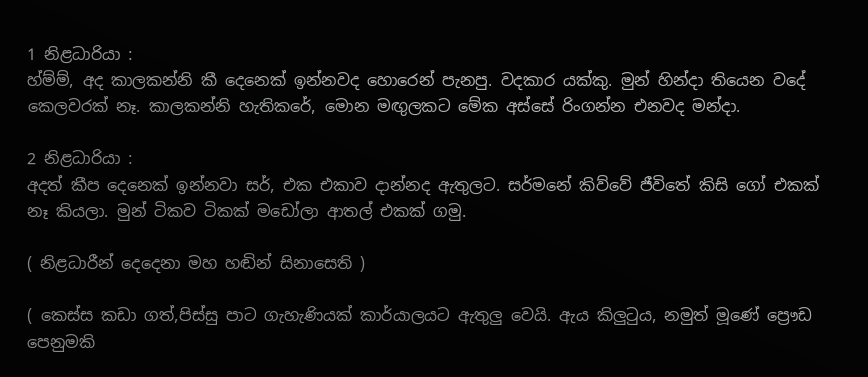1 නිළධාරියා :
හ්ම්ම්, අද කාලකන්නි කී දෙනෙක් ඉන්නවද හොරෙන් පැනපු. වදකාර යක්කු. මුන් හින්දා තියෙන වදේ කෙලවරක් නෑ. කාලකන්නි හැතිකරේ, මොන මඟුලකට මේක අස්සේ රිංගන්න එනවද මන්දා.

2 නිළධාරියා :
අදත් කීප දෙනෙක් ඉන්නවා සර්, එක එකාව දාන්නද ඇතුලට. සර්මනේ කිව්වේ ජීවිතේ කිසි ගෝ එකක් නෑ කියලා. මුන් ටිකව ටිකක් මඩෝලා ආතල් එකක් ගමු.

( නිළධාරීන් දෙදෙනා මහ හඬින් සිනාසෙති )

( කෙස්ස කඩා ගත්,පිස්සු පාට ගැහැණියක් කාර්යාලයට ඇතුලු වෙයි. ඇය කිලුටුය, නමුත් මූණේ ප්‍රෞඩ පෙනුමකි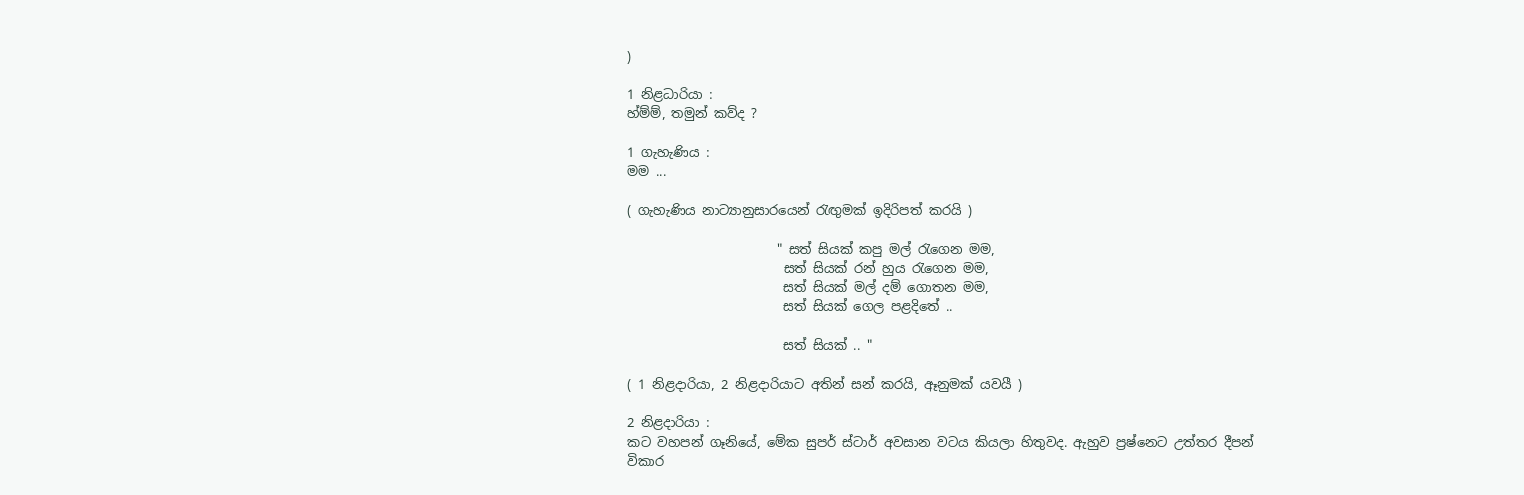)

1 නිළධාරියා :
හ්ම්ම්, තමුන් කව්ද ?

1 ගැහැණිය :
මම ...

( ගැහැණිය නාට්‍යානුසාරයෙන් රැඟුමක් ඉදිරිපත් කරයි )

                       " සත් සියක් කපු මල් රැගෙන මම,
                        සත් සියක් රන් හුය රැගෙන මම,
                        සත් සියක් මල් දම් ගොතන මම,
                        සත් සියක් ගෙල පළදිතේ ..

                        සත් සියක් .. "

( 1 නිළදාරියා, 2 නිළදාරියාට අතින් සන් කරයි, ඈනුමක් යවයී )

2 නිළදාරියා :
කට වහපන් ගෑනියේ, මේක සුපර් ස්ටාර් අවසාන වටය කියලා හිතුවද. ඇහුව ප්‍රෂ්නෙට උත්තර දීපන් විකාර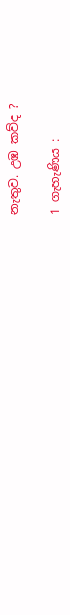නැතුව. උඹ කව්ද ?

1 ගැහැණිය :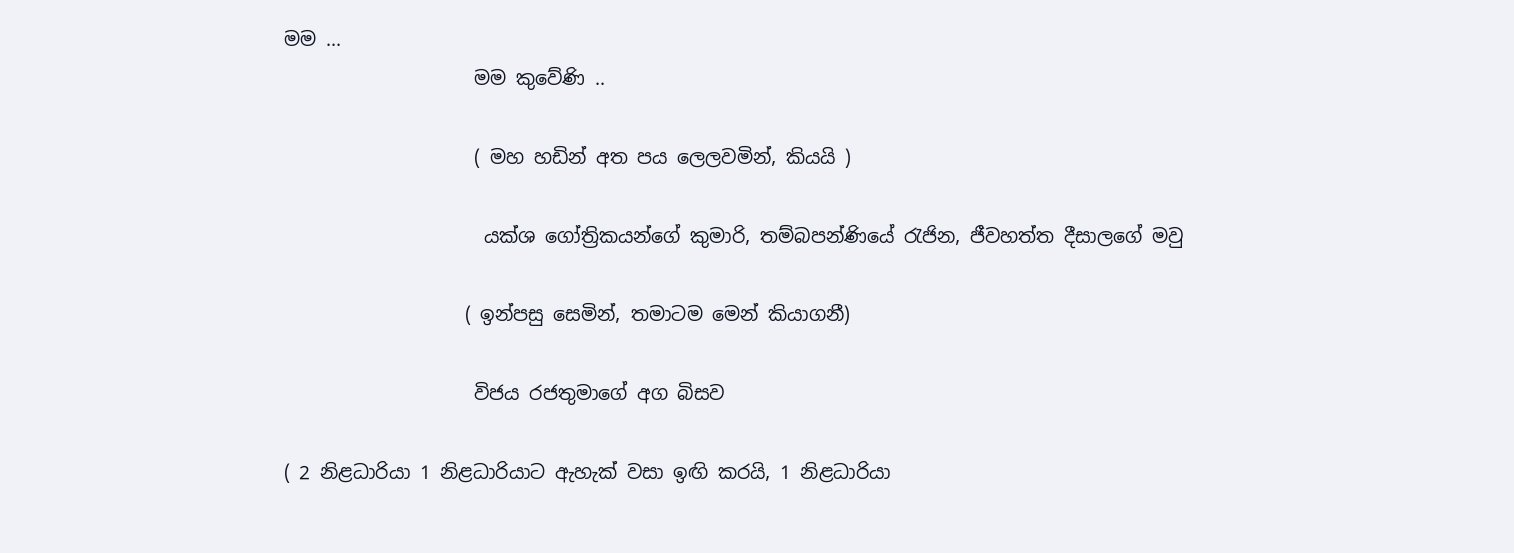මම ...
                    මම කුවේණි ..

                    ( මහ හඩින් අත පය ලෙලවමින්, කියයි )

                     යක්ශ ගෝත්‍රිකයන්ගේ කුමාරි, තම්බපන්ණියේ රැජින, ජීවහත්ත දීසාලගේ මවු

                   ( ඉන්පසු සෙමින්, තමාටම මෙන් කියාගනී)

                    විජය රජතුමාගේ අග බිසව

( 2 නිළධාරියා 1 නිළධාරියාට ඇහැක් වසා ඉඟි කරයි, 1 නිළධාරියා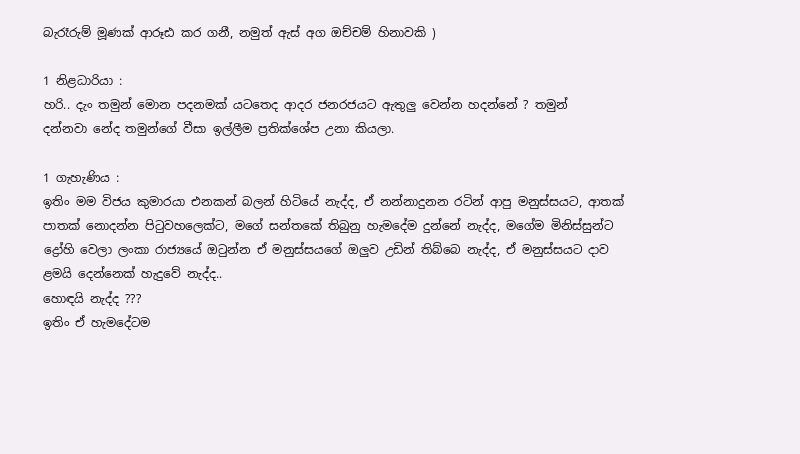බැරෑරුම් මූණක් ආරූඪ කර ගනී, නමුත් ඇස් අග ඔච්චම් හිනාවකි )

1 නිළධාරියා :
හරි.. දැං තමුන් මොන පදනමක් යටතෙද ආදර ජනරජයට ඇතුලු වෙන්න හදන්නේ ? තමුන්       දන්නවා නේද තමුන්ගේ වීසා ඉල්ලීම ප්‍රතික්ශේප උනා කියලා.

1 ගැහැණිය :
ඉතිං මම විජය කුමාරයා එනකන් බලන් හිටියේ නැද්ද, ඒ නන්නාදුනන රටින් ආපු මනුස්සයට, ආතක් පාතක් නොදන්න පිටුවහලෙක්ට, මගේ සන්තකේ තිබුනු හැමදේම දුන්නේ නැද්ද, මගේම මිනිස්සුන්ට ද්‍රෝහි වෙලා ලංකා රාජ්‍යයේ ඔටුන්න ඒ මනුස්සයගේ ඔලුව උඩින් තිබ්බෙ නැද්ද, ඒ මනුස්සයට දාව ළමයි දෙන්නෙක් හැදුවේ නැද්ද..
හොඳයි නැද්ද ???
ඉතිං ඒ හැමදේටම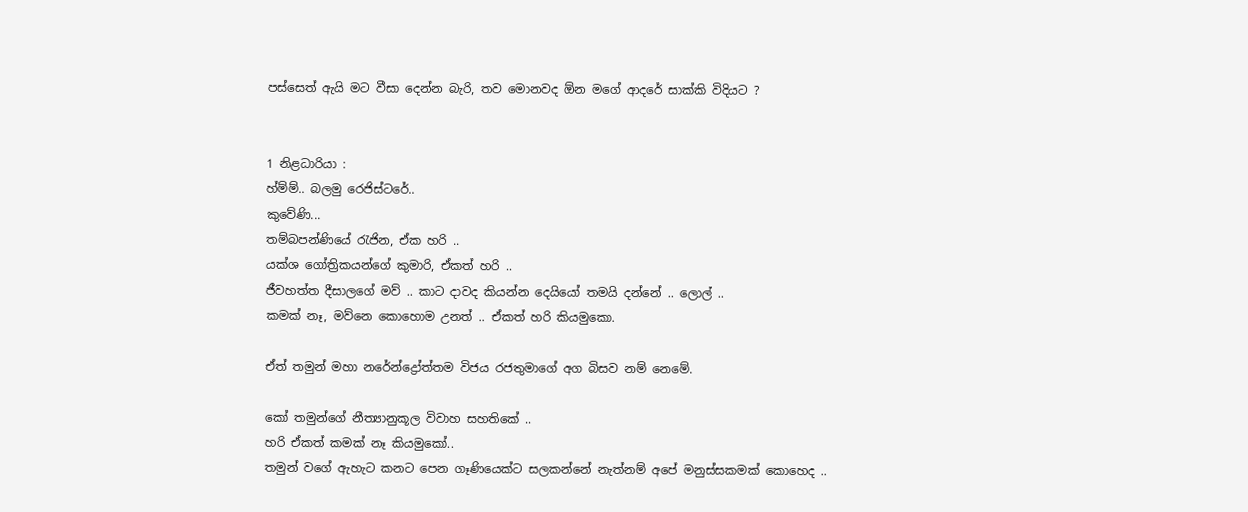පස්සෙත් ඇයි මට වීසා දෙන්න බැරි, තව මොනවද ඕන මගේ ආදරේ සාක්කි විදියට ?


1 නිළධාරියා :
හ්ම්ම්.. බලමු රෙජිස්ටරේ..
කුවේණි...
තම්බපන්ණියේ රැජින, ඒක හරි ..
යක්ශ ගෝත්‍රිකයන්ගේ කුමාරි, ඒකත් හරි ..
ජීවහත්ත දීසාලගේ මව් .. කාට දාවද කියන්න දෙයියෝ තමයි දන්නේ .. ලොල් ..
කමක් නෑ, මව්නෙ කොහොම උනත් .. ඒකත් හරි කියමුකො.

ඒත් තමුන් මහා නරේන්ද්‍රෝත්තම විජය රජතුමාගේ අග බිසව නම් නෙමේ.

කෝ තමුන්ගේ නීත්‍යානුකූල විවාහ සහතිකේ ..
හරි ඒකත් කමක් නෑ කියමුකෝ..
තමුන් වගේ ඇහැට කනට පෙන ගෑණියෙක්ට සලකන්නේ නැත්නම් අපේ මනුස්සකමක් කොහෙද ..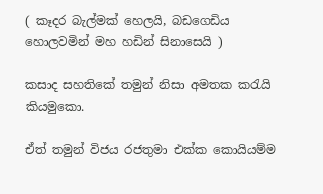( කෑදර බැල්මක් හෙලයි, බඩගෙඩිය හොලවමින් මහ හඩින් සිනාසෙයි )

කසාද සහතිකේ තමුන් නිසා අමතක කරැයි කියමුකො.

ඒත් තමුන් විජය රජතුමා එක්ක කොයියම්ම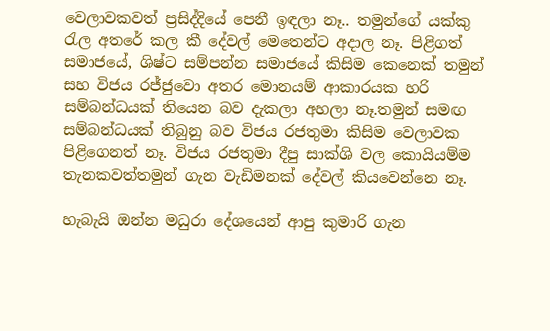වෙලාවකවත් ප්‍රසිද්දියේ පෙනී ඉඳලා නෑ.. තමුන්ගේ යක්කු රැල අතරේ කල කී දේවල් මෙතෙන්ට අදාල නෑ. පිළිගත් සමාජයේ, ශිෂ්ට සම්පන්න සමාජයේ කිසිම කෙනෙක් තමුන් සහ විජය රජ්ජුවො අතර මොනයම් ආකාරයක හරි සම්බන්ධයක් තියෙන බව දැකලා අහලා නෑ.තමුන් සමඟ සම්බන්ධයක් තිබුනු බව විජය රජතුමා කිසිම වෙලාවක පිළිගෙනත් නෑ. විජය රජතුමා දීපු සාක්ශි වල කොයියම්ම තැනකවත්තමුන් ගැන වැඩිමනක් දේවල් කියවෙන්නෙ නෑ.

හැබැයි ඔන්න මධුරා දේශයෙන් ආපු කුමාරි ගැන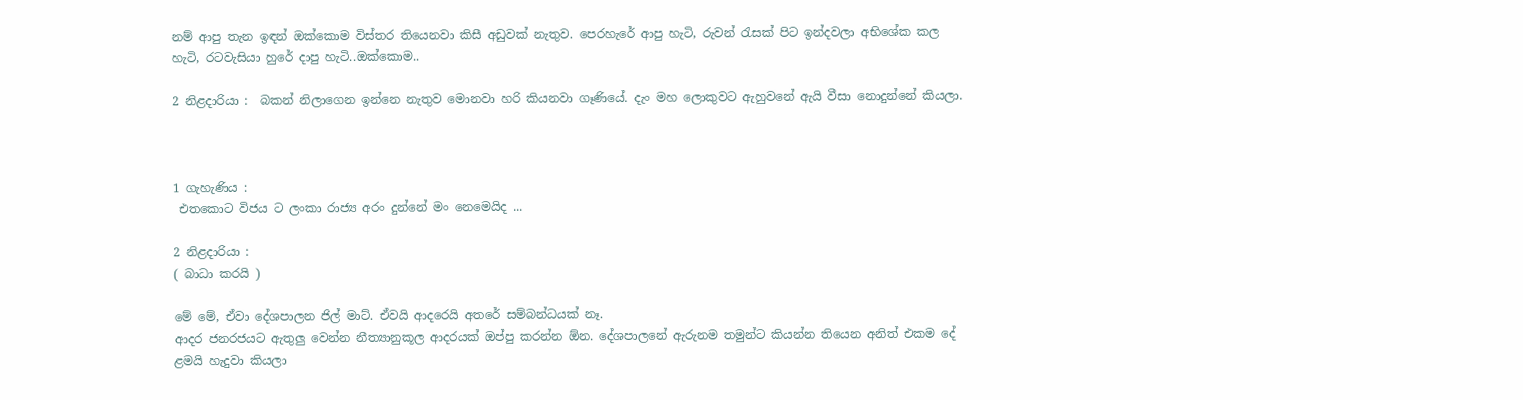නම් ආපු තැන ඉඳන් ඔක්කොම විස්තර තියෙනවා කිසී අඩුවක් නැතුව. පෙරහැරේ ආපු හැටි, රුවන් රැසක් පිට ඉන්දවලා අභිශේක කල හැටි, රටවැසියා හුරේ දාපු හැටි..ඔක්කොම..

2 නිළදාරියා :  බකන් නිලාගෙන ඉන්නෙ නැතුව මොනවා හරි කියනවා ගෑණියේ. දැං මහ ලොකුවට ඇහුවනේ ඇයි වීසා නොදුන්නේ කියලා.



1 ගැහැණිය :
 එතකොට විජය ට ලංකා රාජ්‍ය අරං දුන්නේ මං නෙමෙයිද ...

2 නිළදාරියා :
( බාධා කරයි )

මේ මේ, ඒවා දේශපාලන ජිල් මාට්. ඒවයි ආදරෙයි අතරේ සම්බන්ධයක් නෑ.
ආදර ජනරජයට ඇතුලු වෙන්න නීත්‍යානුකූල ආදරයක් ඔප්පු කරන්න ඕන. දේශපාලනේ ඇරුනම තමුන්ට කියන්න තියෙන අනිත් එකම දේ ළමයි හැදුවා කියලා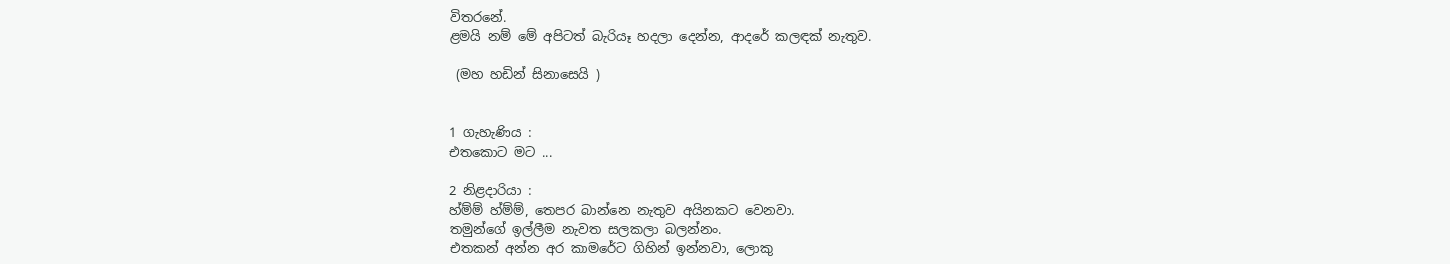විතරනේ.
ළමයි නම් මේ අපිටත් බැරියෑ හදලා දෙන්න, ආදරේ කලඳක් නැතුව.

 (මහ හඩින් සිනාසෙයි )


1 ගැහැණිය :
එතකොට මට ...

2 නිළදාරියා :
හ්ම්ම් හ්ම්ම්, තෙපර බාන්නෙ නැතුව අයිනකට වෙනවා.
තමුන්ගේ ඉල්ලීම නැවත සලකලා බලන්නං.
එතකන් අන්න අර කාමරේට ගිහින් ඉන්නවා, ලොකු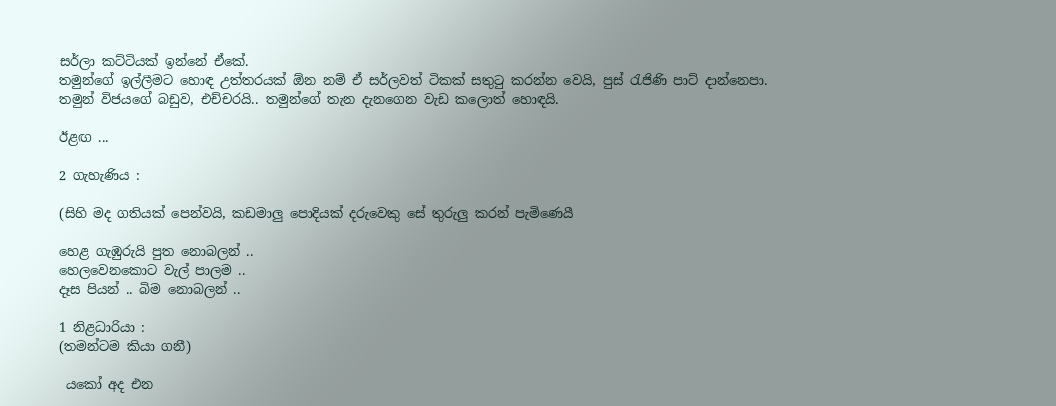සර්ලා කට්ටියක් ඉන්නේ ඒකේ.
තමුන්ගේ ඉල්ලීමට හොඳ උත්තරයක් ඕන නම් ඒ සර්ලවත් ටිකක් සතුටු කරන්න වෙයි, පුස් රැජිණි පාට් දාන්නෙපා.
තමුන් විජයගේ බඩුව, එච්චරයි.. තමුන්ගේ තැන දැනගෙන වැඩ කලොත් හොඳයි.

ඊළඟ ...

2 ගැහැණිය :

(සිහි මද ගතියක් පෙන්වයි, කඩමාලු පොදියක් දරුවෙකු සේ තුරුලු කරන් පැමිණෙයී

හෙළ ගැඹුරුයි පුත නොබලන් ..
හෙලවෙනකොට වැල් පාලම ..
දෑස පියන් .. බිම නොබලන් ..

1 නිළධාරියා :
(තමන්ටම කියා ගනී)

 යකෝ අද එන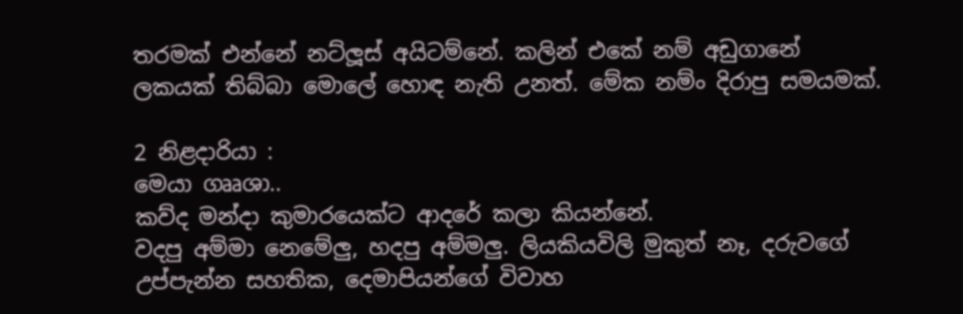තරමක් එන්නේ නට්ලූස් අයිටම්නේ. කලින් එකේ නම් අඩුගානේ ලකයක් තිබ්බා මොලේ හොඳ නැති උනත්. මේක නම්ං දිරාපු සමයමක්.

2 නිළදාරියා :
මෙයා ගෲශා..
කව්ද මන්දා කුමාරයෙක්ට ආදරේ කලා කියන්නේ.
වදපු අම්මා නෙමේලු, හදපු අම්මලු. ලියකියවිලි මුකුත් නෑ, දරුවගේ උප්පැන්න සහතික, දෙමාපියන්ගේ විවාහ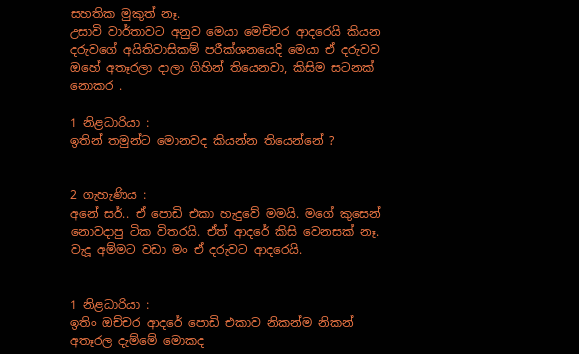සහතික මුකුත් නෑ.
උසාවි වාර්තාවට අනුව මෙයා මෙච්චර ආදරෙයි කියන දරුවගේ අයිතිවාසිකම් පරීක්ශනයෙදි මෙයා ඒ දරුවව ඔහේ අතෑරලා දාලා ගිහින් තියෙනවා, කිසිම සටනක් නොකර .

1 නිළධාරියා :
ඉතින් තමුන්ට මොනවද කියන්න තියෙන්නේ ?


2 ගැහැණිය :
අනේ සර්.. ඒ පොඩි එකා හැදුවේ මමයි. මගේ කුසෙන් නොවදාපු ටික විතරයි. ඒත් ආදරේ කිසි වෙනසක් නෑ. වැදූ අම්මට වඩා මං ඒ දරුවට ආදරෙයි.


1 නිළධාරියා :
ඉතිං ඔච්චර ආදරේ පොඩි එකාව නිකන්ම නිකන් අතෑරල දැම්මේ මොකද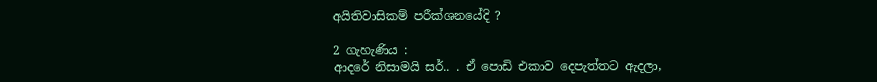අයිතිවාසිකම් පරීක්ශනයේදි ?

2 ගැහැණිය :
ආදරේ නිසාමයි සර්.. . ඒ පොඩි එකාව දෙපැත්තට ඇදලා,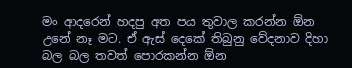මං ආදරෙන් හදපු අත පය තුවාල කරන්න ඕන උනේ නෑ මට. ඒ ඇස් දෙකේ තිබුනු වේදනාව දිහා බල බල තවත් පොරකන්න ඕන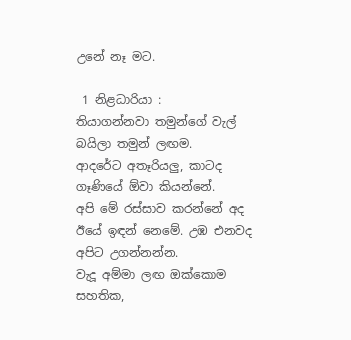උනේ නෑ මට.

 1 නිළධාරියා :
තියාගන්නවා තමුන්ගේ වැල් බයිලා තමුන් ලඟම.
ආදරේට අතෑරියලු, කාටද ගෑණියේ ඕවා කියන්නේ.
අපි මේ රස්සාව කරන්නේ අද ඊයේ ඉඳන් නෙමේ. උඹ එනවද අපිට උගන්නන්න.
වැදූ අම්මා ලඟ ඔක්කොම සහතික,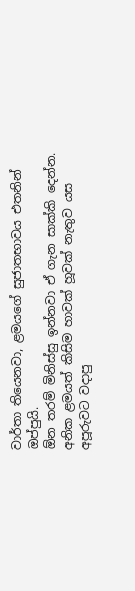වාර්තා තියෙනවා, ළමයගේ සුජාතභාවය එතනින් ඔප්පුයි.
ඕන තරම් මිනිස්සු ඉන්නවා ඒ ගැන සාක්කි දෙන්න.
අනික ළමයත් කිසිම හාවක් හූවක් නැතුව යස අපූරුවට වදාපු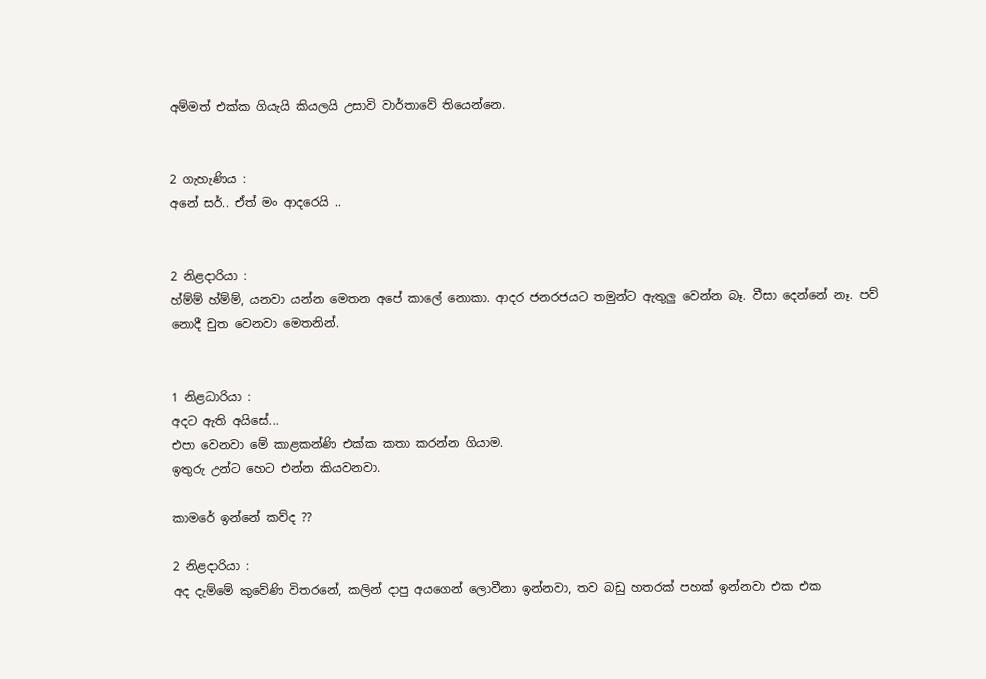අම්මත් එක්ක ගියැයි කියලයි උසාවි වාර්තාවේ තියෙන්නෙ.


2 ගැහැණිය :
අනේ සර්.. ඒත් මං ආදරෙයි ..


2 නිළදාරියා :
හ්ම්ම් හ්ම්ම්, යනවා යන්න මෙතන අපේ කාලේ නොකා. ආදර ජනරජයට තමුන්ට ඇතුලු වෙන්න බෑ. වීසා දෙන්නේ නෑ. පව් නොදී චුත වෙනවා මෙතනින්.


1 නිළධාරියා :
අදට ඇති අයිසේ...
එපා වෙනවා මේ කාළකන්ණි එක්ක කතා කරන්න ගියාම.
ඉතුරු උන්ට හෙට එන්න කියවනවා.

කාමරේ ඉන්නේ කව්ද ??

2 නිළදාරියා :
අද දැම්මේ කුවේණි විතරනේ, කලින් දාපු අයගෙන් ලොවීනා ඉන්නවා, තව බඩු හතරක් පහක් ඉන්නවා එක එක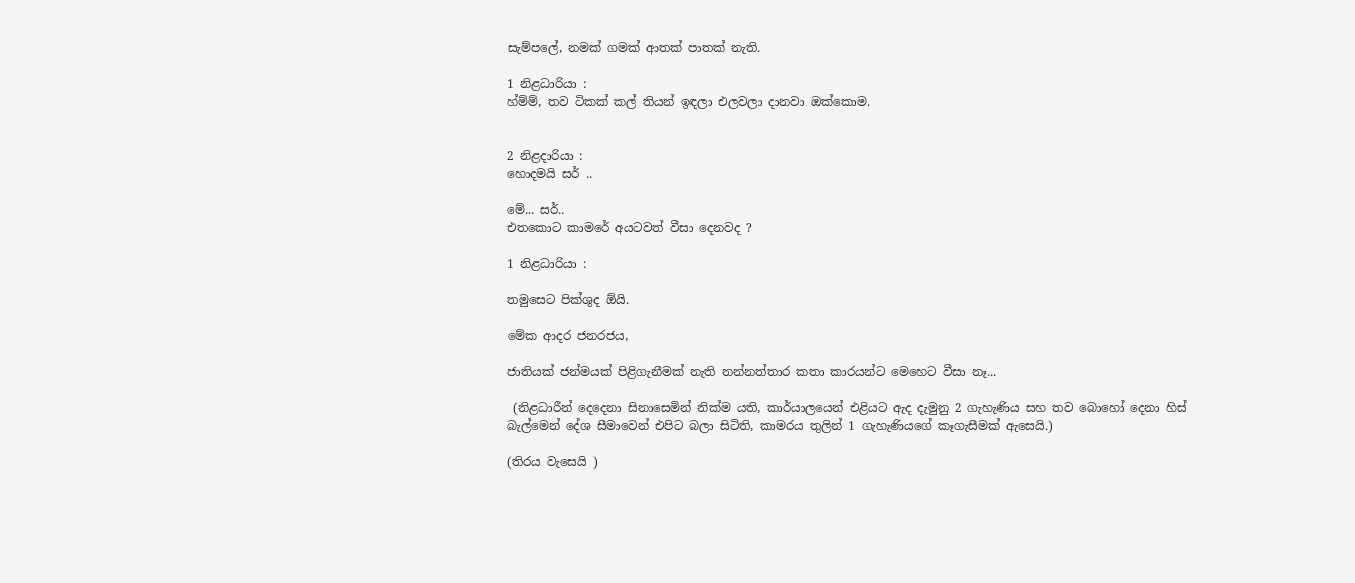සැම්පලේ, නමක් ගමක් ආතක් පාතක් නැති.

1 නිළධාරියා :
හ්ම්ම්, තව ටිකක් කල් තියන් ඉඳලා එලවලා දානවා ඔක්කොම.


2 නිළදාරියා :
හොදමයි සර් ..

මේ... සර්..
එතකොට කාමරේ අයටවත් වීසා දෙනවද ?

1 නිළධාරියා :

තමුසෙට පික්ශුද ඕයි.

මේක ආදර ජනරජය,

ජාතියක් ජන්මයක් පිළිගැනීමක් නැති නන්නත්තාර කතා කාරයන්ට මෙහෙට වීසා නෑ...

 (නිළධාරීන් දෙදෙනා සිනාසෙමින් නික්ම යති, කාර්යාලයෙන් එළියට ඇද දැමුනු 2 ගැහැණිය සහ තව බොහෝ දෙනා හිස් බැල්මෙන් දේශ සීමාවෙන් එපිට බලා සිටිති, කාමරය තුලින් 1 ගැහැණියගේ කෑගැසීමක් ඇසෙයි.)

(තිරය වැසෙයි )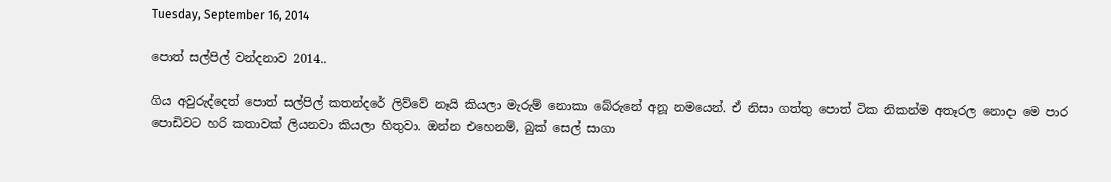Tuesday, September 16, 2014

පොත් සල්පිල් වන්දනාව 2014..

ගිය අවුරුද්දෙත් පොත් සල්පිල් කතන්දරේ ලිව්වේ නෑයි කියලා මැරුම් නොකා බේරුනේ අනූ නමයෙන්. ඒ නිසා ගත්තු පොත් ටික නිකන්ම අතෑරල නොදා මෙ පාර පොඩිවට හරි කතාවක් ලියනවා කියලා හිතුවා. ඔන්න එහෙනම්, බුක් සෙල් සාගා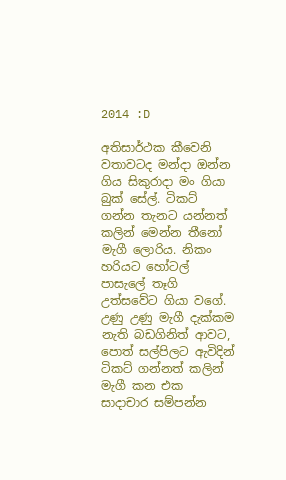2014 :D

අතිසාර්ථක කීවෙනි වතාවටද මන්දා ඔන්න ගිය සිකුරාදා මං ගියා බුක් සේල්. ටිකට් ගන්න තැනට යන්නත් කලින් මෙන්න තීනෝ මැගී ලොරිය. නිකං හරියට හෝටල් පාසැලේ තෑගි උත්සවේට ගියා වගේ. උණු උණු මැගී දැක්කම නැති බඩගිනිත් ආවට, පොත් සල්පිලට ඇවිදින් ටිකට් ගන්නත් කලින් මැගී කන එක සාදාචාර සම්පන්න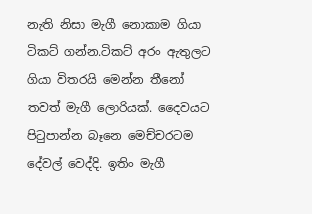නැති නිසා මැගී නොකාම ගියා ටිකට් ගන්න.ටිකට් අරං ඇතුලට ගියා විතරයි මෙන්න තීනෝ තවත් මැගී ලොරියක්. දෛවයට පිටුපාන්න බෑනෙ මෙච්චරටම දේවල් වෙද්දි. ඉතිං මැගී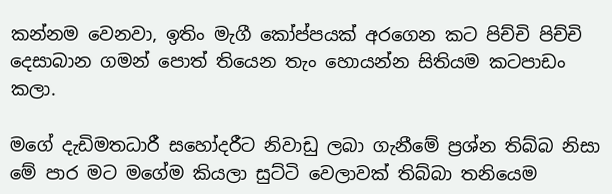කන්නම වෙනවා, ඉතිං මැගී කෝප්පයක් අරගෙන කට පිච්චි පිච්චි දෙසාබාන ගමන් පොත් තියෙන තැං හොයන්න සිතියම කටපාඩං කලා.

මගේ දැඩිමතධාරී සහෝදරීට නිවාඩු ලබා ගැනීමේ ප්‍රශ්න තිබ්බ නිසා මේ පාර මට මගේම කියලා සුට්ටි වෙලාවක් තිබ්බා තනියෙම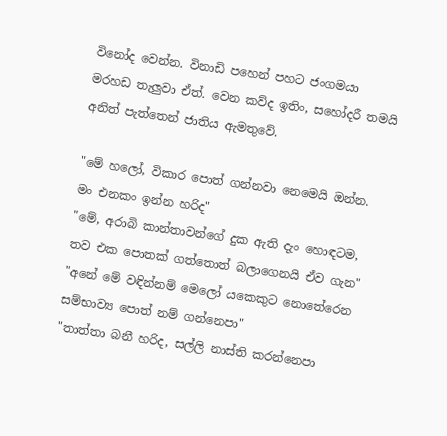විනෝද වෙන්න. විනාඩි පහෙන් පහට ජංගමයා මරහඩ තැලුවා ඒත්. වෙන කව්ද ඉතිං, සහෝදරී තමයි අනිත් පැත්තෙන් ජාතිය ඇමතුවේ.

"මේ හලෝ, විකාර පොත් ගන්නවා නෙමෙයි ඔන්න. මං එනකං ඉන්න හරිද"
"මේ, අරාබි කාන්තාවන්ගේ දුක ඇති දැං හොඳටම, තව එක පොතක් ගත්තොත් බලාගෙනයි ඒව ගැන"
"අනේ මේ වඳින්නම් මෙලෝ යකෙකුට නොතේරෙන සම්භාව්‍ය පොත් නම් ගන්නෙපා"
"තාත්තා බනී හරිද, සල්ලි නාස්ති කරන්නෙපා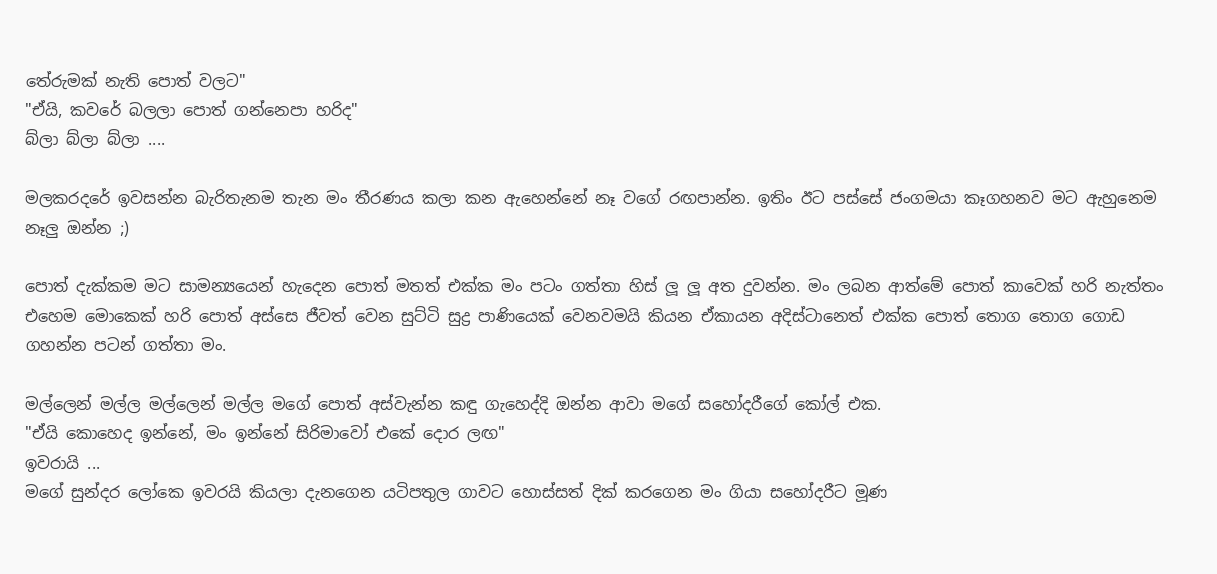තේරුමක් නැති පොත් වලට"
"ඒයි, කවරේ බලලා පොත් ගන්නෙපා හරිද"
බ්ලා බ්ලා බ්ලා ....

මලකරදරේ ඉවසන්න බැරිතැනම තැන මං තීරණය කලා කන ඇහෙන්නේ නෑ වගේ රඟපාන්න. ඉතිං ඊට පස්සේ ජංගමයා කෑගහනව මට ඇහුනෙම නෑලු ඔන්න ;)

පොත් දැක්කම මට සාමන්‍යයෙන් හැදෙන පොත් මතත් එක්ක මං පටං ගත්තා හිස් ලූ ලූ අත දුවන්න. මං ලබන ආත්මේ පොත් කාවෙක් හරි නැත්තං එහෙම මොකෙක් හරි පොත් අස්සෙ ජීවත් වෙන සුට්ටි සුද්‍ර පාණියෙක් වෙනවමයි කියන ඒකායන අදිස්ටානෙත් එක්ක පොත් තොග තොග ගොඩ ගහන්න පටන් ගත්තා මං.

මල්ලෙන් මල්ල මල්ලෙන් මල්ල මගේ පොත් අස්වැන්න කඳු ගැහෙද්දි ඔන්න ආවා මගේ සහෝදරීගේ කෝල් එක.
"ඒයි කොහෙද ඉන්නේ, මං ඉන්නේ සිරිමාවෝ එකේ දොර ලඟ"
ඉවරායි ...
මගේ සුන්දර ලෝකෙ ඉවරයි කියලා දැනගෙන යටිපතුල ගාවට හොස්සත් දික් කරගෙන මං ගියා සහෝදරීට මූණ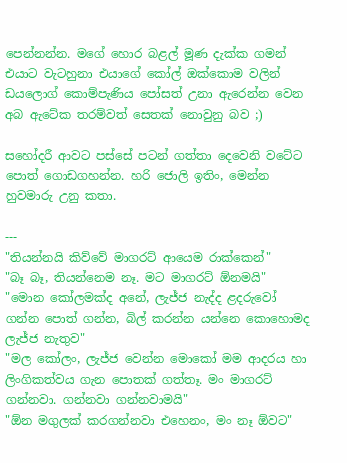පෙන්නන්න. මගේ හොර බළල් මූණ දැක්ක ගමන් එයාට වැටහුනා එයාගේ කෝල් ඔක්කොම වලින් ඩයලොග් කොම්පැණිය පෝසත් උනා ඇරෙන්න වෙන අබ ඇටේක තරම්වත් සෙතක් නොවුනු බව ;)

සහෝදරී ආවට පස්සේ පටන් ගත්තා දෙවෙනි වටේට පොත් ගොඩගහන්න. හරි ජොලි ඉතිං, මෙන්න හුවමාරු උනු කතා.

---
"තියන්නයි කිව්වේ මාගරට් ආයෙම රාක්කෙන්"
"බෑ බෑ, තියන්නෙම නෑ. මට මාගරට් ඕනමයි"
"මොන කෝලමක්ද අනේ, ලැජ්ජ නැද්ද ළදරුවෝ ගන්න පොත් ගන්න, බිල් කරන්න යන්නෙ කොහොමද ලැජ්ජ නැතුව"
"මල කෝලං, ලැජ්ජ වෙන්න මොකෝ මම ආදරය හා ලිංගිකත්වය ගැන පොතක් ගත්තෑ. මං මාගරට් ගන්නවා. ගන්නවා ගන්නවාමයි"
"ඕන මගුලක් කරගන්නවා එහෙනං, මං නෑ ඕවට"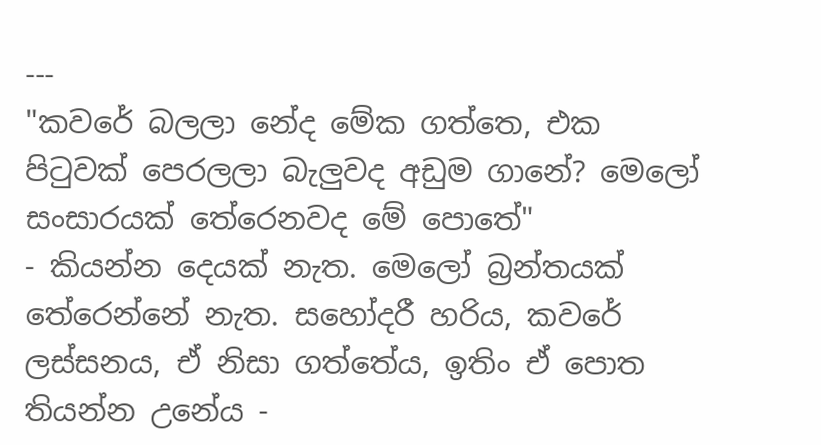---
"කවරේ බලලා නේද මේක ගත්තෙ, එක පිටුවක් පෙරලලා බැලුවද අඩුම ගානේ? මෙලෝ සංසාරයක් තේරෙනවද මේ පොතේ"
- කියන්න දෙයක් නැත. මෙලෝ බ්‍රන්තයක් තේරෙන්නේ නැත. සහෝදරී හරිය, කවරේ ලස්සනය, ඒ නිසා ගත්තේය, ඉතිං ඒ පොත තියන්න උනේය -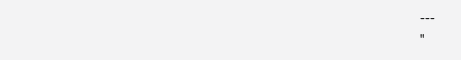---
"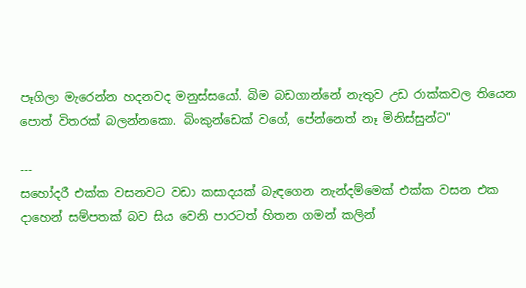පෑගිලා මැරෙන්න හදනවද මනුස්සයෝ. බිම බඩගාන්නේ නැතුව උඩ රාක්කවල තියෙන පොත් විතරක් බලන්නකො. බිංකුන්ඩෙක් වගේ, පේන්නෙත් නෑ මිනිස්සුන්ට"

---
සහෝදරී එක්ක වසනවට වඩා කසාදයක් බැඳගෙන නැන්දම්මෙක් එක්ක වසන එක දාහෙන් සම්පතක් බව සිය වෙනි පාරටත් හිතන ගමන් කලින්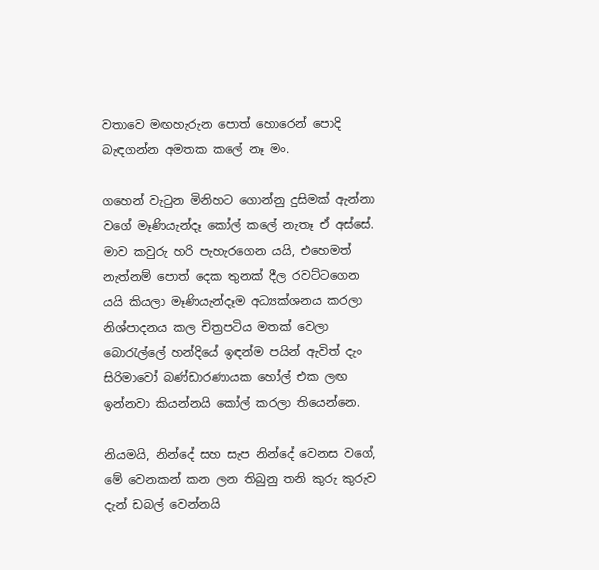වතාවෙ මඟහැරුන පොත් හොරෙන් පොදි බැඳගන්න අමතක කලේ නෑ මං.

ගහෙන් වැටුන මිනිහට ගොන්නු දුසිමක් ඇන්නා වගේ මෑණියැන්දෑ කෝල් කලේ නැතෑ ඒ අස්සේ. මාව කවුරු හරි පැහැරගෙන යයි, එහෙමත් නැත්නම් පොත් දෙක තුනක් දීල රවට්ටගෙන යයි කියලා මෑණියැන්දෑම අධ්‍යක්ශනය කරලා නිශ්පාදනය කල චිත්‍රපටිය මතක් වෙලා බොරැල්ලේ හන්දියේ ඉඳන්ම පයින් ඇවිත් දැං සිරිමාවෝ බණ්ඩාරණායක හෝල් එක ලඟ ඉන්නවා කියන්නයි කෝල් කරලා තියෙන්නෙ.

නියමයි, නින්දේ සහ සැප නින්දේ වෙනස වගේ, මේ වෙනකන් කන ලන තිබුනු තනි කුරු කුරුව දැන් ඩබල් වෙන්නයි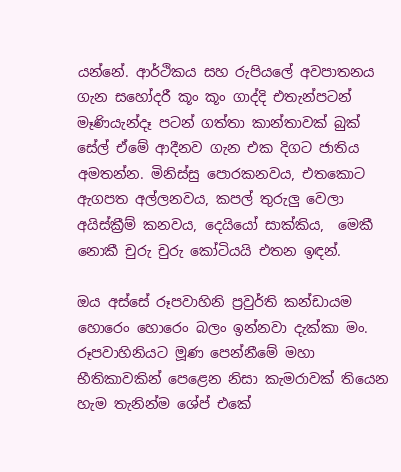යන්නේ. ආර්ථිකය සහ රුපියලේ අවපාතනය ගැන සහෝදරී කූං කූං ගාද්දි එතැන්පටන් මෑණියැන්දෑ පටන් ගත්තා කාන්තාවක් බුක් සේල් ඒමේ ආදීනව ගැන එක දිගට ජාතිය අමතන්න. මිනිස්සු පොරකනවය, එතකොට ඇගපත අල්ලනවය, කපල් තුරුලු වෙලා අයිස්ක්‍රීම් කනවය, දෙයියෝ සාක්කිය,  මෙකී නොකී චුරු චුරු කෝටියයි එතන ඉඳන්.

ඔය අස්සේ රූපවාහිනි ප්‍රවුර්ති කන්ඩායම හොරෙං හොරෙං බලං ඉන්නවා දැක්කා මං. රූපවාහිනියට මූණ පෙන්නීමේ මහා භීතිකාවකින් පෙළෙන නිසා කැමරාවක් තියෙන හැම තැනින්ම ශේප් එකේ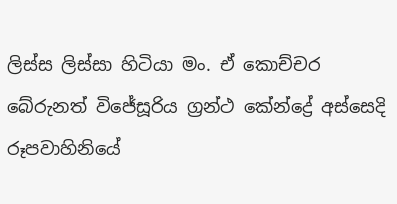ලිස්ස ලිස්සා හිටියා මං. ඒ කොච්චර බේරුනත් විජේසූරිය ග්‍රන්ථ කේන්ද්‍රේ අස්සෙදි රූපවාහිනියේ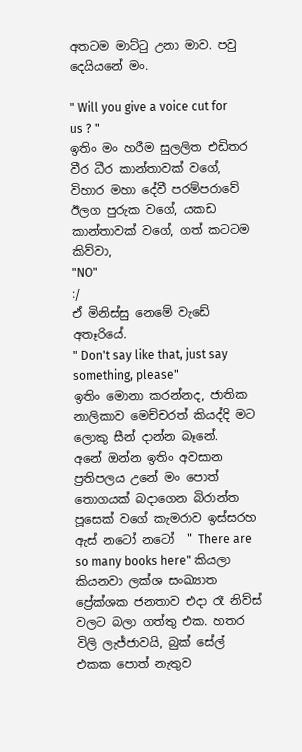අතටම මාට්ටු උනා මාව. පවු දෙයියනේ මං.

" Will you give a voice cut for us ? "
ඉතිං මං හරීම සුලලිත එඩිතර වීර ධීර කාන්තාවක් වගේ, විහාර මහා දේවී පරම්පරාවේ ඊලග පුරුක වගේ, යකඩ කාන්තාවක් වගේ, ගත් කටටම කිව්වා,
"NO"
:/
ඒ මිනිස්සු නෙමේ වැඩේ අතෑරියේ.
" Don't say like that, just say something, please"
ඉතිං මොනා කරන්නද, ජාතික නාලිකාව මෙච්චරත් කියද්දි මට ලොකු සීන් දාන්න බෑනේ.
අනේ ඔන්න ඉතිං අවසාන ප්‍රතිපලය උනේ මං පොත් තොගයක් බදාගෙන බිරාන්ත පූසෙක් වගේ කැමරාව ඉස්සරහ ඇස් නටෝ නටෝ  " There are so many books here" කියලා කියනවා ලක්ශ සංඛ්‍යාත ප්‍රේක්ශක ජනතාව එදා රෑ නිව්ස් වලට බලා ගත්තු එක. හතර විලි ලැජ්ජාවයි, බුක් සේල් එකක පොත් නැතුව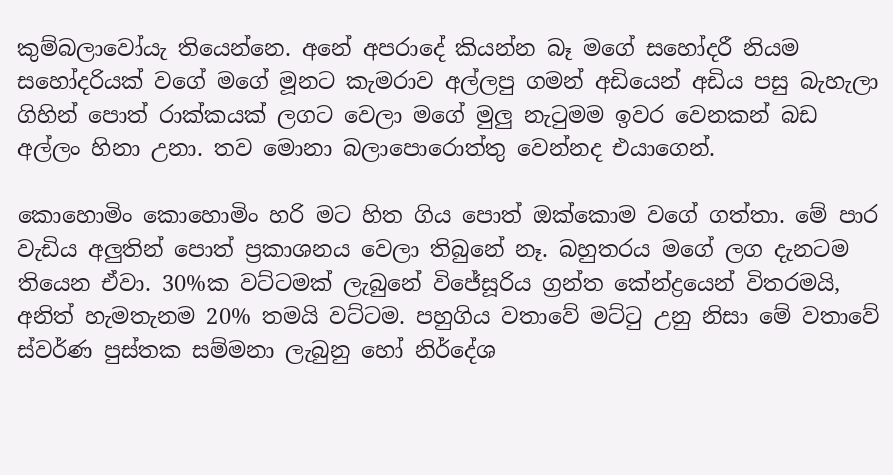කුම්බලාවෝයැ තියෙන්නෙ. අනේ අපරාදේ කියන්න බෑ මගේ සහෝදරී නියම සහෝදරියක් වගේ මගේ මූනට කැමරාව අල්ලපු ගමන් අඩියෙන් අඩිය පසු බැහැලා ගිහින් පොත් රාක්කයක් ලගට වෙලා මගේ මුලු නැටුමම ඉවර වෙනකන් බඩ අල්ලං හිනා උනා. තව මොනා බලාපොරොත්තු වෙන්නද එයාගෙන්.

කොහොමිං කොහොමිං හරි මට හිත ගිය පොත් ඔක්කොම වගේ ගත්තා. මේ පාර වැඩිය අලුතින් පොත් ප්‍රකාශනය වෙලා තිබුනේ නෑ. බහුතරය මගේ ලග දැනටම තියෙන ඒවා. 30%ක වට්ටමක් ලැබුනේ විජේසූරිය ග්‍රන්ත කේන්ද්‍රයෙන් විතරමයි, අනිත් හැමතැනම 20% තමයි වට්ටම. පහුගිය වතාවේ මට්ටු උනු නිසා මේ වතාවේ ස්වර්ණ පුස්තක සම්මනා ලැබුනු හෝ නිර්දේශ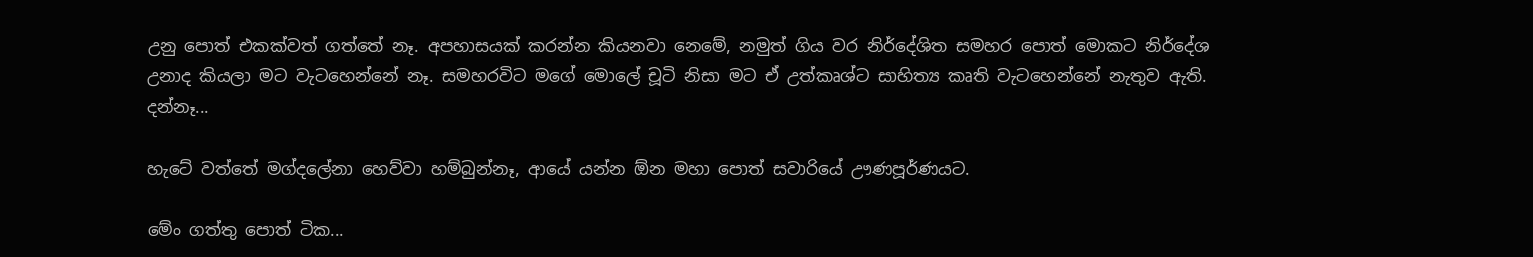උනු පොත් එකක්වත් ගත්තේ නෑ. අපහාසයක් කරන්න කියනවා නෙමේ, නමුත් ගිය වර නිර්දේශිත සමහර පොත් මොකට නිර්දේශ උනාද කියලා මට වැටහෙන්නේ නෑ. සමහරවිට මගේ මොලේ චූටි නිසා මට ඒ උත්කෘශ්ට සාහිත්‍ය කෘති වැටහෙන්නේ නැතුව ඇති. දන්නෑ...

හැටේ වත්තේ මග්දලේනා හෙව්වා හම්බුන්නෑ, ආයේ යන්න ඕන මහා පොත් සවාරියේ ඌණපූර්ණයට.

මේං ගත්තු පොත් ටික...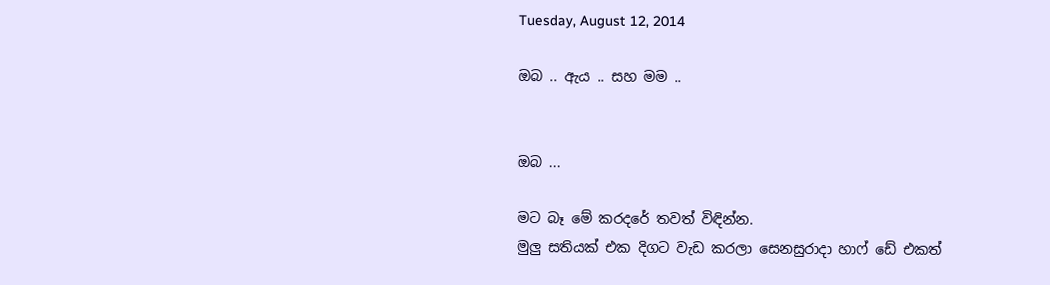Tuesday, August 12, 2014

ඔබ .. ඇය .. සහ මම ..


ඔබ ...

මට බෑ මේ කරදරේ තවත් විඳින්න.
මුලු සතියක් එක දිගට වැඩ කරලා සෙනසුරාදා හාෆ් ඩේ එකත්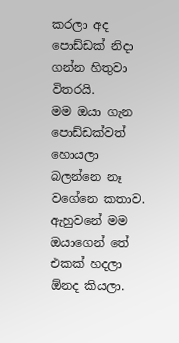කරලා අද පොඩ්ඩක් නිදා ගන්න හිතුවා විතරයි.
මම ඔයා ගැන පොඩ්ඩක්වත් හොයලා බලන්නෙ නෑ වගේනෙ කතාව.
ඇහුවනේ මම ඔයාගෙන් තේ එකක් හදලා ඕනද කියලා.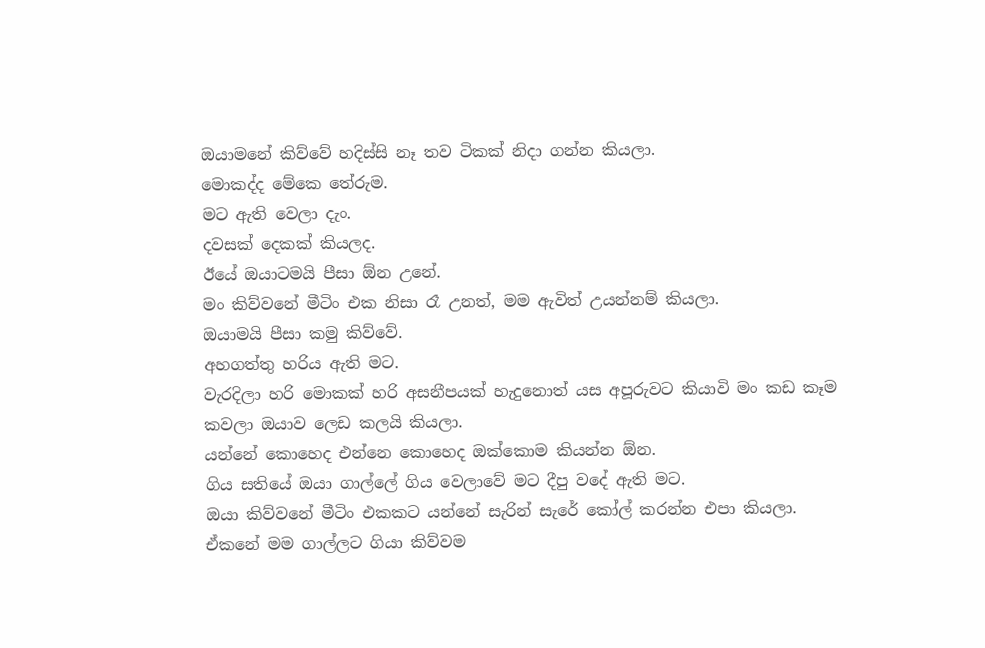ඔයාමනේ කිව්වේ හදිස්සි නෑ තව ටිකක් නිදා ගන්න කියලා.
මොකද්ද මේකෙ තේරුම.
මට ඇති වෙලා දැං.
දවසක් දෙකක් කියලද.
ඊයේ ඔයාටමයි පීසා ඕන උනේ.
මං කිව්වනේ මීටිං එක නිසා රෑ උනත්, මම ඇවිත් උයන්නම් කියලා.
ඔයාමයි පීසා කමු කිව්වේ.
අහගත්තු හරිය ඇති මට.
වැරදිලා හරි මොකක් හරි අසනීපයක් හැදුනොත් යස අපූරුවට කියාවි මං කඩ කෑම කවලා ඔයාව ලෙඩ කලයි කියලා.
යන්නේ කොහෙද එන්නෙ කොහෙද ඔක්කොම කියන්න ඕන.
ගිය සතියේ ඔයා ගාල්ලේ ගිය වෙලාවේ මට දීපු වදේ ඇති මට.
ඔයා කිව්වනේ මීටිං එකකට යන්නේ සැරින් සැරේ කෝල් කරන්න එපා කියලා.
ඒකනේ මම ගාල්ලට ගියා කිව්වම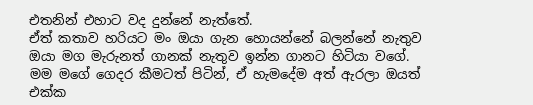එතනින් එහාට වද දුන්නේ නැත්තේ.
ඒත් කතාව හරියට මං ඔයා ගැන හොයන්නේ බලන්නේ නැතුව ඔයා මග මැරුනත් ගානක් නැතුව ඉන්න ගානට හිටියා වගේ.
මම මගේ ගෙදර කීමටත් පිටින්, ඒ හැමදේම අත් ඇරලා ඔයත් එක්ක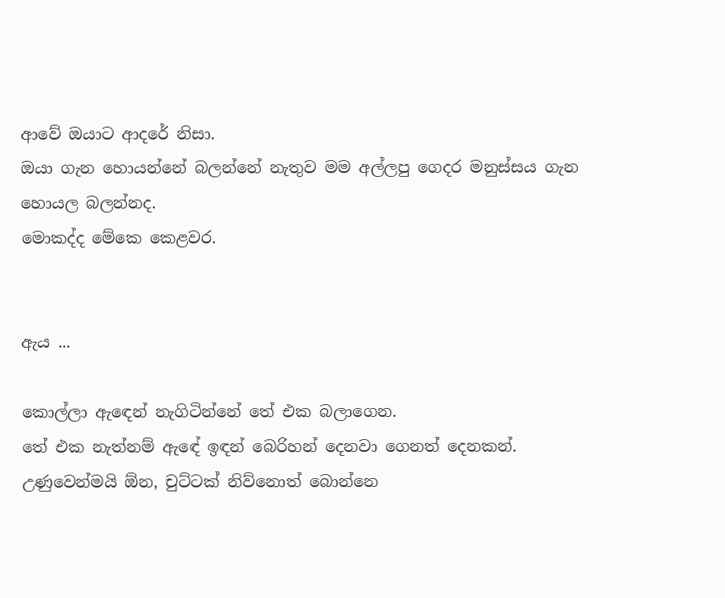ආවේ ඔයාට ආදරේ නිසා.
ඔයා ගැන හොයන්නේ බලන්නේ නැතුව මම අල්ලපු ගෙදර මනුස්සය ගැන හොයල බලන්නද.
මොකද්ද මේකෙ කෙළවර.


ඇ‍ය ...

කොල්ලා ඇඳෙන් නැගිටින්නේ තේ එක බලාගෙන.
තේ එක නැත්නම් ඇඳේ ඉඳන් බෙරිහන් දෙනවා ගෙනත් දෙනකන්.
උණුවෙන්මයි ඕන, චුට්ටක් නිව්නොත් බොන්නෙ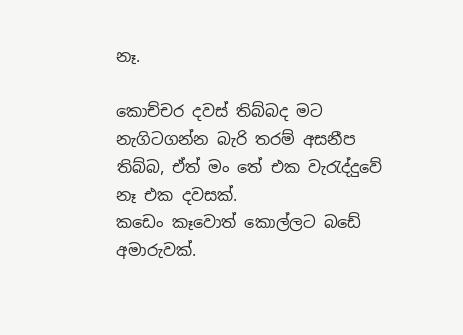නෑ.

කොච්චර දවස් තිබ්බද මට නැගිටගන්න බැරි තරම් අසනීප තිබ්බ, ඒත් මං තේ එක වැරැද්දුවේ නෑ එක දවසක්.
කඩෙං කෑවොත් කොල්ලට බඩේ අමාරුවක්.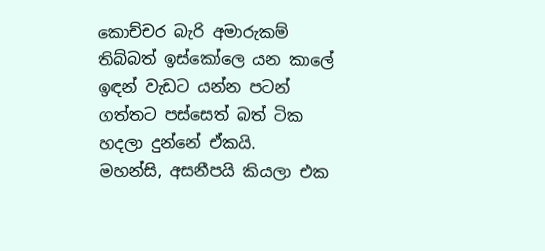කොච්චර බැරි අමාරුකම් තිබ්බත් ඉස්කෝලෙ යන කාලේ ඉඳන් වැඩට යන්න පටන් ගත්තට පස්සෙත් බත් ටික හදලා දුන්නේ ඒකයි.
මහන්සි, අසනීපයි කියලා එක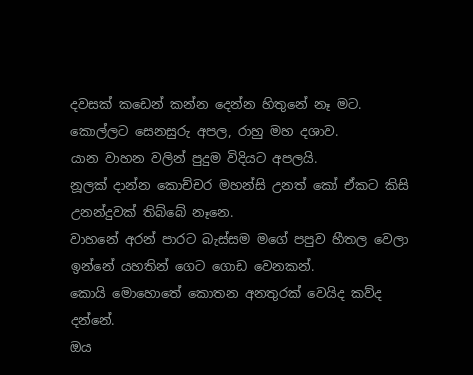දවසක් කඩෙන් කන්න දෙන්න හිතුනේ නෑ මට.
කොල්ලට සෙනසුරු අපල, රාහු මහ දශාව.
යාන වාහන වලින් පුදුම විදියට අපලයි.
නූලක් දාන්න කොච්චර මහන්සි උනත් කෝ ඒකට කිසි උනන්දුවක් තිබ්බේ නෑනෙ.
වාහනේ අරන් පාරට බැස්සම මගේ පපුව හීතල වෙලා ඉන්නේ යහතින් ගෙට ගොඩ වෙනකන්.
කොයි මොහොතේ කොතන අනතුරක් වෙයිද කව්ද දන්නේ.
ඔය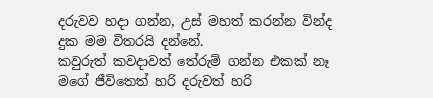දරුවව හදා ගන්න, උස් මහත් කරන්න වින්ද දුක මම විතරයි දන්නේ.
කවුරුත් කවදාවත් තේරුම් ගන්න එකක් නෑ මගේ ජීවිතෙත් හරි දරුවත් හරි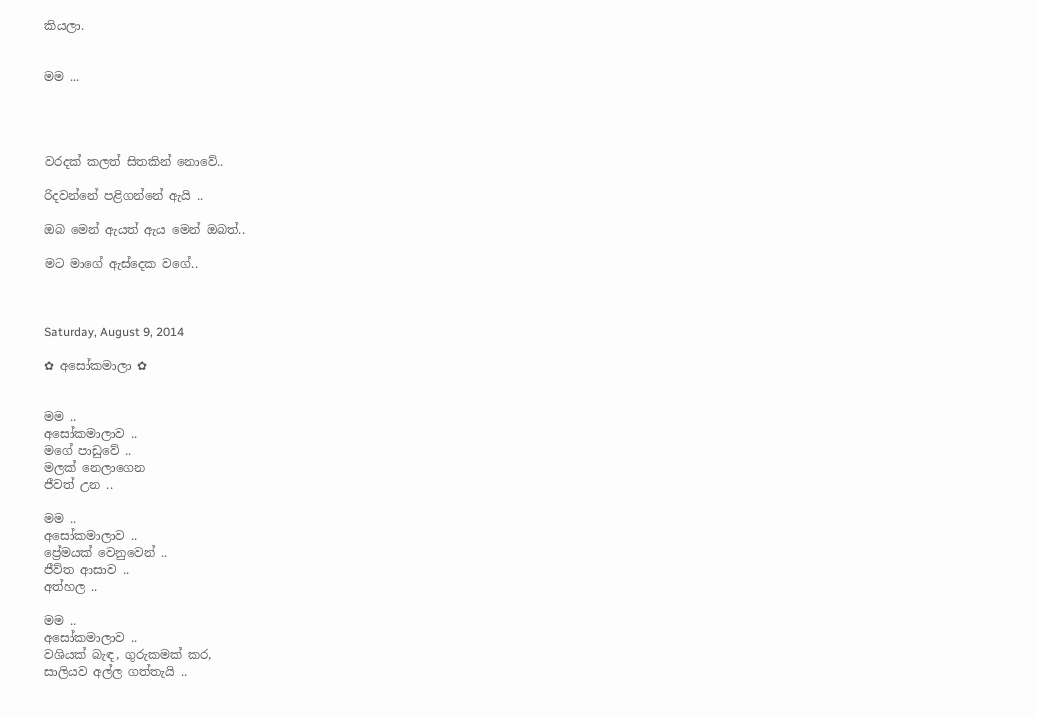කියලා.


මම ...




වරදක් කලත් සිතකින් නොවේ..

රිදවන්නේ පළිගන්නේ ඇයි ..

ඔබ මෙන් ඇයත් ඇය මෙන් ඔබත්..

මට මාගේ ඇස්දෙක වගේ..



Saturday, August 9, 2014

✿ අසෝකමාලා ✿


මම ..
අසෝකමාලාව ..
මගේ පාඩුවේ ..
මලක් නෙලාගෙන
ජීවත් උන ..

මම ..
අසෝකමාලාව ..
ප්‍රේමයක් වෙනුවෙන් ..
ජීව්ත ආසාව ..
අත්හල ..

මම ..
අසෝකමාලාව ..
වශියක් බැඳ, ගුරුකමක් කර,
සාලියව අල්ල ගත්තැයි ..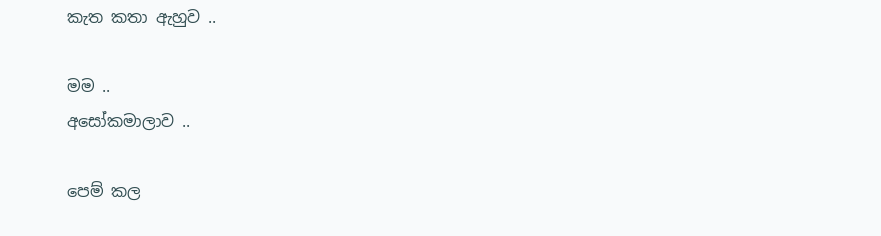කැත කතා ඇහුව ..

මම ..
අසෝකමාලාව ..

පෙම් කල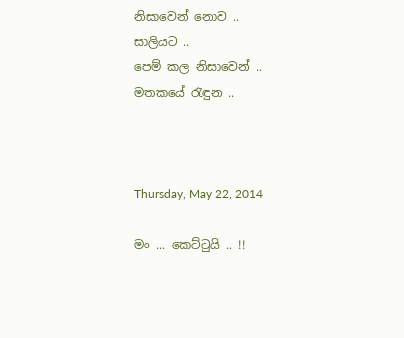නිසාවෙන් නොව ..
සාලියට ..
පෙම් කල නිසාවෙන් ..
මතකයේ රැඳුන ..



Thursday, May 22, 2014

මං ... කෙට්ටුයි .. !!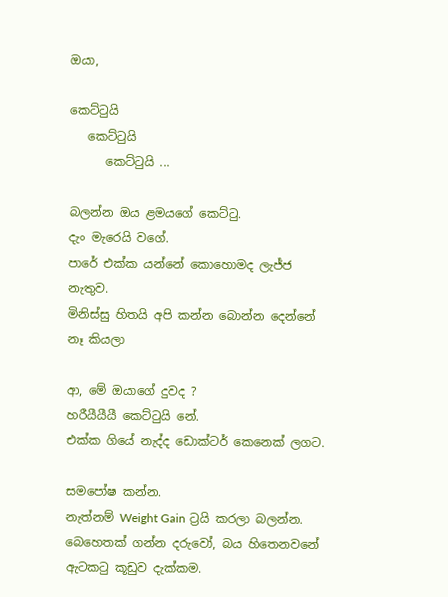ඔයා,

කෙට්ටුයි
   කෙට්ටුයි
      කෙට්ටුයි ...

බලන්න ඔය ළමයගේ කෙට්ටු.
දැං මැරෙයි වගේ.
පාරේ එක්ක යන්නේ කොහොමද ලැජ්ජ නැතුව.
මිනිස්සු හිතයි අපි කන්න බොන්න දෙන්නේ නෑ කියලා

ආ, මේ ඔයාගේ දුවද ?
හරීයීයීයී කෙට්ටුයි නේ.
එක්ක ගියේ නැද්ද ඩොක්ටර් කෙනෙක් ලගට.

සමපෝෂ කන්න.
නැත්නම් Weight Gain ට්‍රයි කරලා බලන්න.
බෙහෙතක් ගන්න දරුවෝ, බය හිතෙනවනේ ඇටකටු කූඩුව දැක්කම.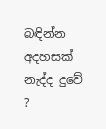බඳින්න අදහසක් නැද්ද දුවේ ?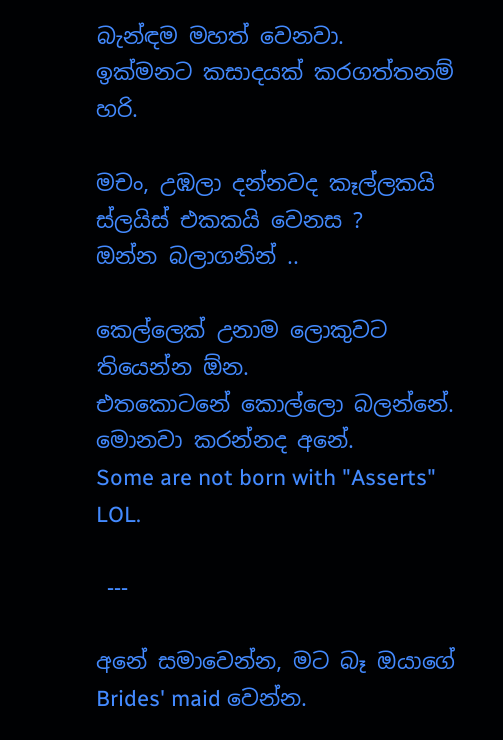බැන්ඳම මහත් වෙනවා.
ඉක්මනට කසාදයක් කරගත්තනම් හරි.

මචං, උඹලා දන්නවද කෑල්ලකයි ස්ලයිස් එකකයි වෙනස ?
ඔන්න බලාගනින් ..

කෙල්ලෙක් උනාම ලොකුවට තියෙන්න ඕන.
එතකොටනේ කොල්ලො බලන්නේ.
මොනවා කරන්නද අනේ.
Some are not born with "Asserts" LOL.

 ---

අනේ සමාවෙන්න, මට බෑ ඔයාගේ Brides' maid වෙන්න.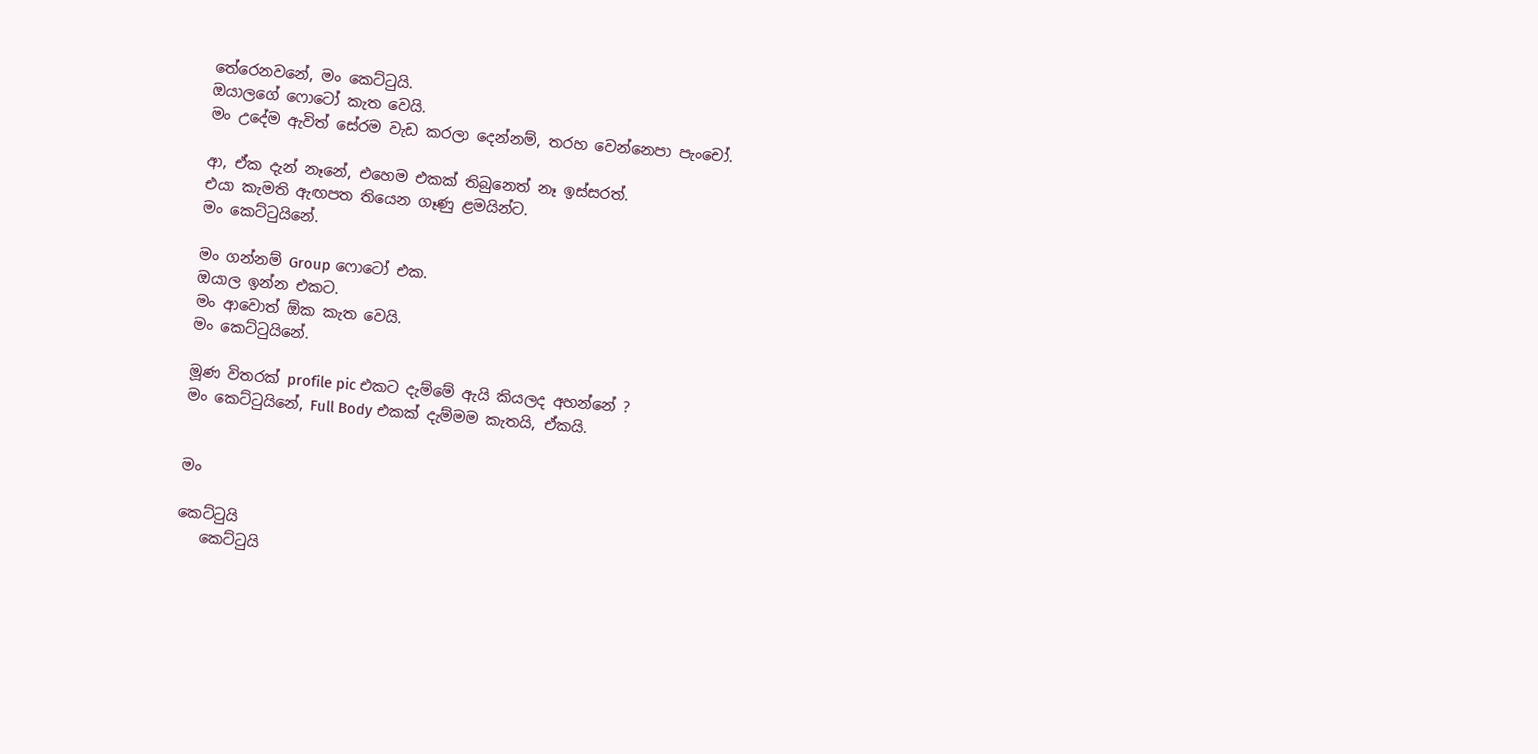තේරෙනවනේ, මං කෙට්ටුයි.
ඔයාලගේ ෆොටෝ කැත වෙයි.
මං උදේම ඇවිත් සේරම වැඩ කරලා දෙන්නම්, තරහ වෙන්නෙපා පැංචෝ.

ආ, ඒක දැන් නෑනේ, එහෙම එකක් තිබුනෙත් නෑ ඉස්සරත්.
එයා කැමති ඇඟපත තියෙන ගෑණු ළමයින්ට.
මං කෙට්ටුයිනේ.

මං ගන්නම් Group ෆොටෝ එක.
ඔයාල ඉන්න එකට.
මං ආවොත් ඕක කැත වෙයි.
මං කෙට්ටුයිනේ.

මූණ විතරක් profile pic එකට දැම්මේ ඇයි කියලද අහන්නේ ?
මං කෙට්ටුයිනේ, Full Body එකක් දැම්මම කැතයි, ඒකයි.


මං

කෙට්ටුයි
   කෙට්ටුයි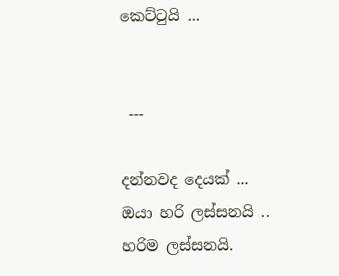කෙට්ටුයි ...


 ---

දන්නවද දෙයක් ...
ඔයා හරි ලස්සනයි ..
හරිම ලස්සනයි.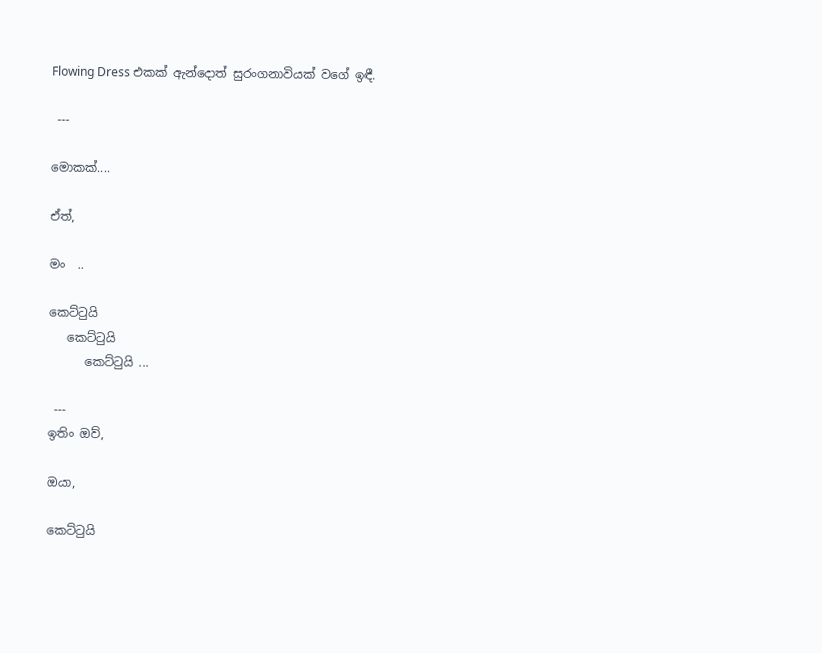Flowing Dress එකක් ඇන්දොත් සුරංගනාවියක් වගේ ඉඳී.

 ---

මොකක්....

ඒත්,

මං  ..

කෙට්ටුයි
   කෙට්ටුයි
      කෙට්ටුයි ...

 ---
ඉතිං ඔව්,

ඔයා,

කෙට්ටුයි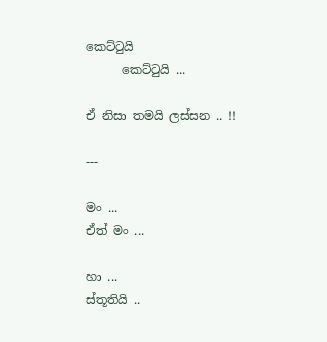කෙට්ටුයි
      කෙට්ටුයි ...

ඒ නිසා තමයි ලස්සන .. !!

---

මං ...
ඒත් මං ...

හා ...
ස්තූතියි ..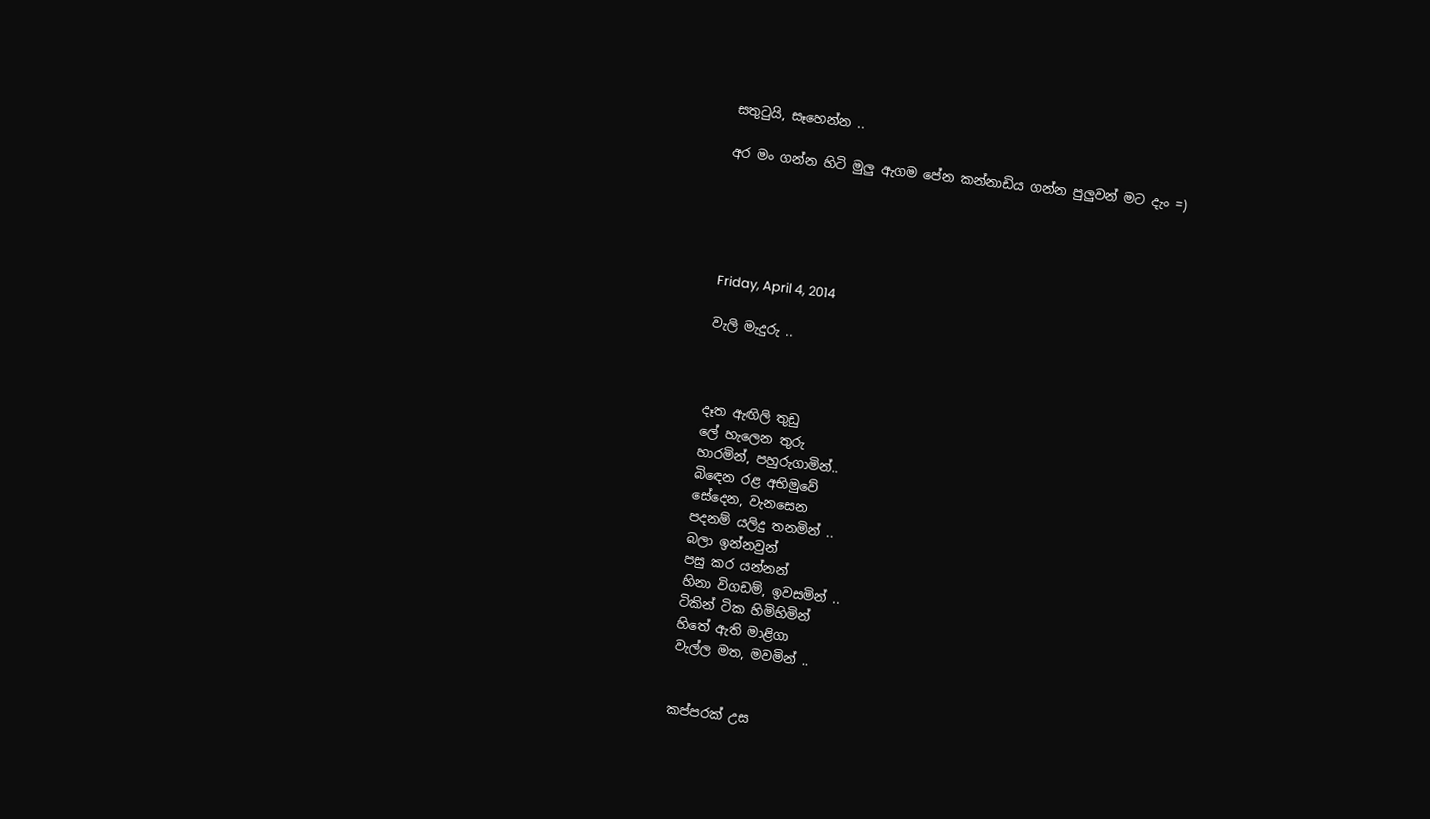සතුටුයි, සෑහෙන්න ..

අර මං ගන්න හිටි මුලු ඇගම පේන කන්නාඩිය ගන්න පුලුවන් මට දැං =)





Friday, April 4, 2014

වැලි මැදුරු ..



දෑත ඇඟිලි තුඩු
ලේ හැලෙන තුරු
හාරමින්, පහුරුගාමින්..
බිඳෙන රළ අභිමුවේ
සේදෙන, වැනසෙන
පදනම් යලිදු තනමින් ..
බලා ඉන්නවුන්
පසු කර යන්නන්
හිනා විගඩම්, ඉවසමින් ..
ටිකින් ටික හිමිහිමින්
හිතේ ඇති මාළිගා
වැල්ල මත, මවමින් ..


කප්පරක් උස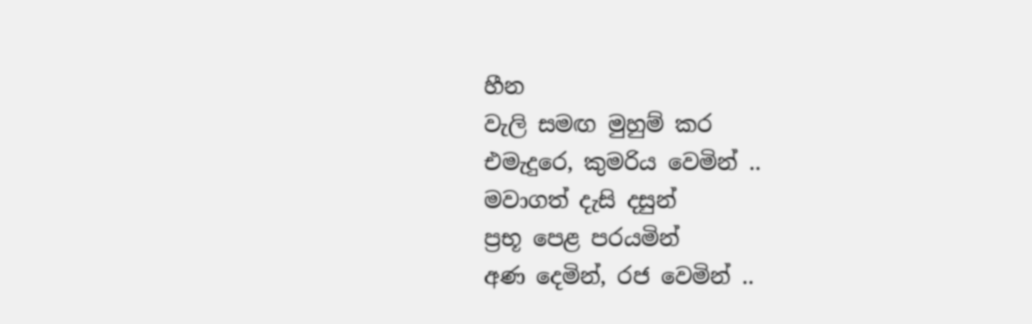හීන
වැලි සමඟ මුහුම් කර
එමැදුරෙ, කුමරිය වෙමින් ..
මවාගත් දැසි දසුන්
ප්‍රභූ පෙළ පරයමින්
අණ දෙමින්, රජ වෙමින් ..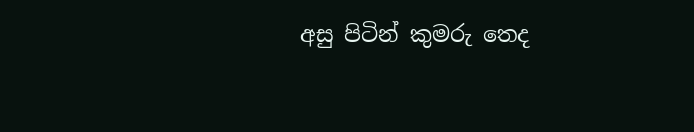අසු පිටින් කුමරු තෙද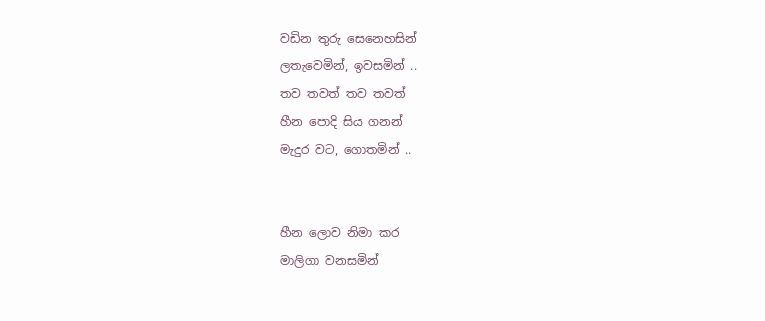වඩින තුරු සෙනෙහසින්
ලතැවෙමින්, ඉවසමින් ..
තව තවත් තව තවත්
හීන පොදි සිය ගනන්
මැදුර වට, ගොතමින් ..


හීන ලොව නිමා කර
මාලිගා වනසමින්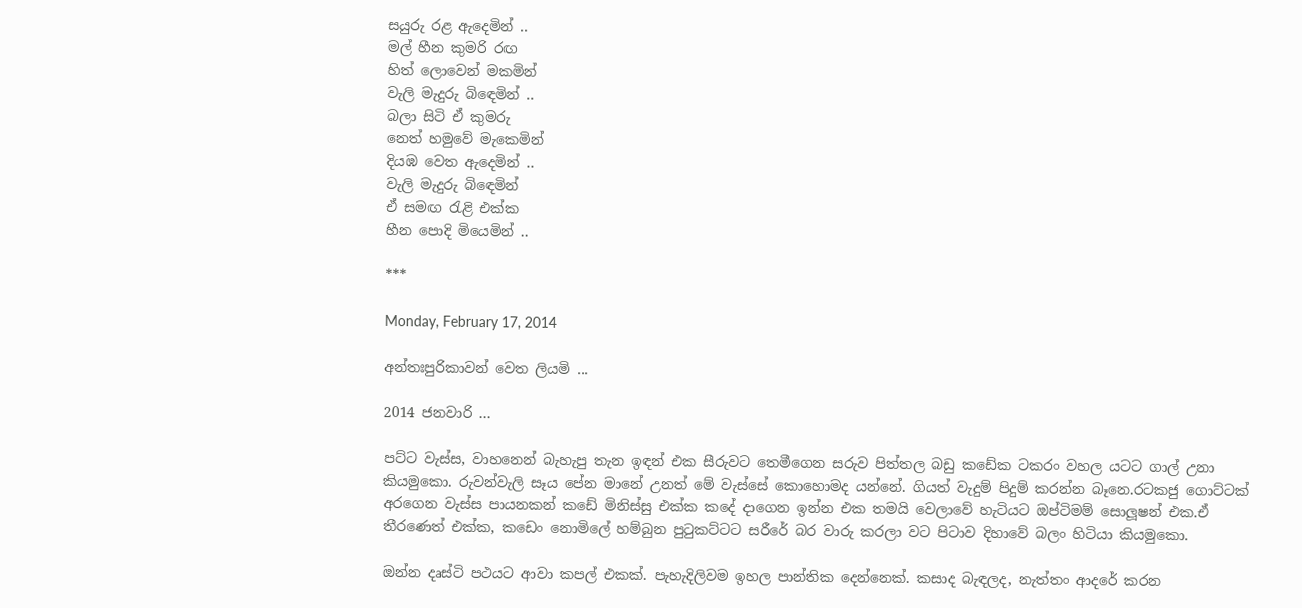සයුරු රළ ඇදෙමින් ..
මල් හීන කුමරි රඟ
හිත් ලොවෙන් මකමින්
වැලි මැදුරු බිඳෙමින් ..
බලා සිටි ඒ කුමරු
නෙත් හමුවේ මැකෙමින්
දියඹ වෙත ඇදෙමින් ..
වැලි මැදුරු බිඳෙමින්
ඒ සමඟ රැළි එක්ක
හීන පොදි මියෙමින් ..

***

Monday, February 17, 2014

අන්තඃපුරිකාවන් වෙත ලියමි ...

2014 ජනවාරි ...

පට්ට වැස්ස, වාහනෙන් බැහැපු තැන ඉඳන් එක සීරුවට තෙමීගෙන සරුව පිත්තල බඩු කඩේක ටකරං වහල යටට ගාල් උනා කියමුකො. රුවන්වැලි සෑය පේන මානේ උනත් මේ වැස්සේ කොහොමද යන්නේ. ගියත් වැදුම් පිදුම් කරන්න බෑනෙ.රටකජු ගොට්ටක් අරගෙන වැස්ස පායනකන් කඩේ මිනිස්සු එක්ක කදේ දාගෙන ඉන්න එක තමයි වෙලාවේ හැටියට ඔප්ටිමම් සොලූෂන් එක.ඒ තීරණෙත් එක්ක, කඩෙං නොමිලේ හම්බුන පුටුකට්ටට සරීරේ බර වාරු කරලා වට පිටාව දිහාවේ බලං හිටියා කියමුකො.

ඔන්න දෘස්ටි පථයට ආවා කපල් එකක්. පැහැදිලිවම ඉහල පාන්තික දෙන්නෙක්. කසාද බැඳලද, නැත්තං ආදරේ කරන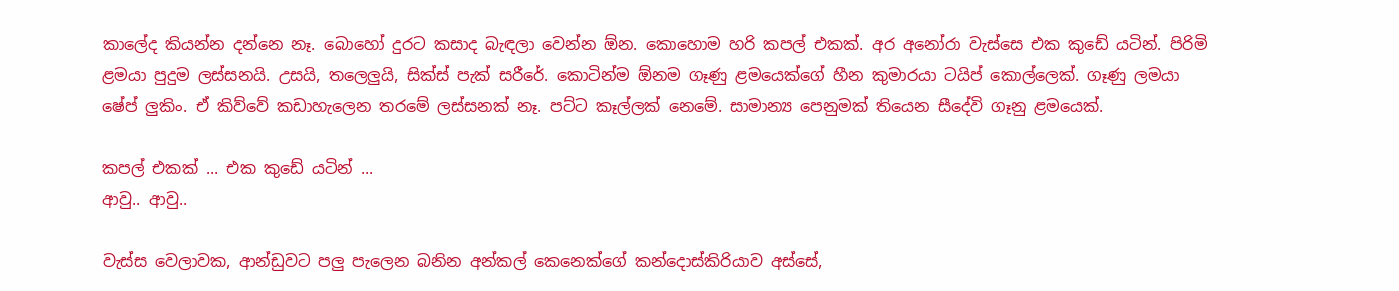කාලේද කියන්න දන්නෙ නෑ. බොහෝ දුරට කසාද බැඳලා වෙන්න ඕන. කොහොම හරි කපල් එකක්. අර අනෝරා වැස්සෙ එක කුඩේ යටින්. පිරිමි ළම‍යා පුදුම ලස්සනයි. උසයි, තලෙලුයි, සික්ස් පැක් සරීරේ. කොටින්ම ඕනම ගෑණු ළමයෙක්ගේ හීන කුමාරයා ටයිප් කොල්ලෙක්. ගෑණු ලමයා ෂේප් ලුකිං. ඒ කිව්වේ කඩාහැලෙන තරමේ ලස්සනක් නෑ. පට්ට කෑල්ලක් නෙමේ. සාමාන්‍ය පෙනුමක් තියෙන සීදේවි ගෑනු ළමයෙක්.

කපල් එකක් ... එක කුඩේ යටින් ...
ආවු.. ආවු..

වැස්ස වෙලාවක, ආන්ඩුවට පලු පැලෙන බනින අන්කල් කෙනෙක්ගේ කන්දොස්කිරියාව අස්සේ,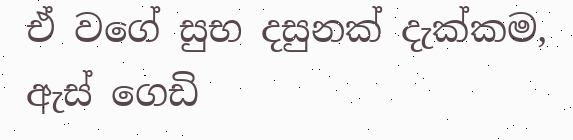ඒ වගේ සුභ දසුනක් දැක්කම, ඇස් ගෙඩි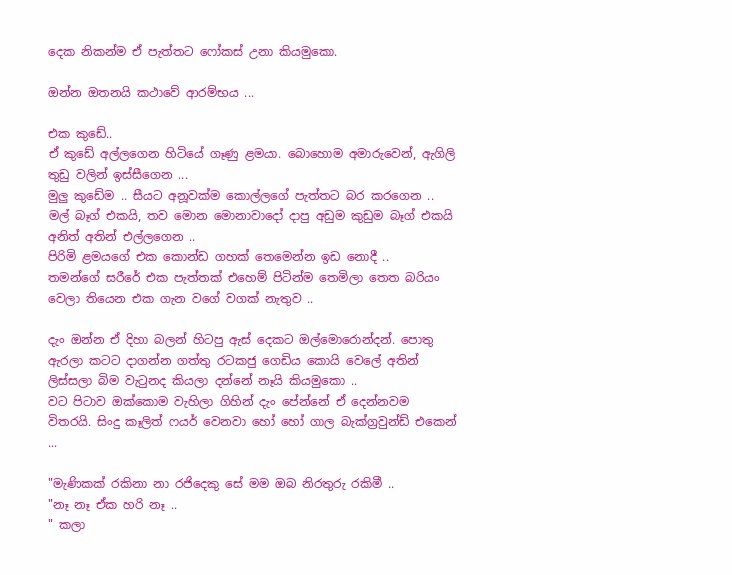දෙක නිකන්ම ඒ පැත්තට ෆෝකස් උනා කියමුකො.

ඔන්න ඔතනයි කථාවේ ආරම්භය ...

එක කුඩේ..
ඒ කුඩේ අල්ලගෙන හිටියේ ගෑණු ළමයා. බොහොම අමාරුවෙන්, ඇගිලි තුඩු වලින් ඉස්සීගෙන ...
මුලු කුඩේම .. සීයට අනූවක්ම කොල්ලගේ පැත්තට බර කරගෙන ..
මල් බෑග් එකයි, තව මොන මොනාවාදෝ දාපු අඩුම කුඩුම බෑග් එකයි අනිත් අතින් එල්ලගෙන ..
පිරිමි ළමයගේ එක කොන්ඩ ගහක් තෙමෙන්න ඉඩ නොදී ..
තමන්ගේ සරීරේ එක පැත්තක් එහෙම් පිටින්ම තෙමිලා තෙත බරියං වෙලා තියෙන එක ගැන වගේ වගක් නැතුව ..

දැං ඔන්න ඒ දිහා බලන් හිටපු ඇස් දෙකට ඔල්මොරොන්දන්. පොතු ඇරලා කටට දාගන්න ගත්තු රටකජු ගෙඩිය කොයි වෙලේ අතින් ලිස්සලා බිම වැටුනද කියලා දන්නේ නෑයි කියමුකො ..
වට පිටාව ඔක්කොම වැහිලා ගිහින් දැං පේන්නේ ඒ දෙන්නවම විතරයි. සිංදු කෑලිත් ෆයර් වෙනවා හෝ හෝ ගාල බැක්ග්‍රවුන්ඩ් එකෙන් ...

"මැණිකක් රකිනා නා රජිදෙකු සේ මම ඔබ නිරතුරු රකිමී ..
"නෑ නෑ ඒක හරි නෑ ..
" කලා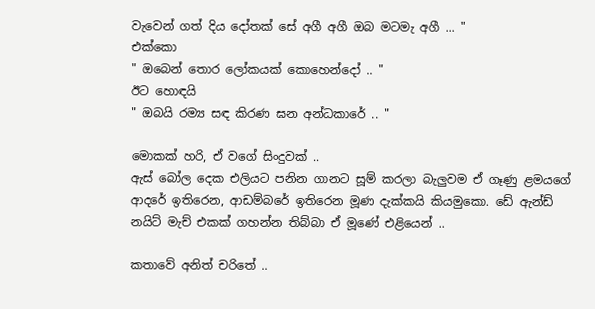වැවෙන් ගත් දිය දෝතක් සේ අගී අගී ඔබ මටමැ අගී ... "
එක්කො
" ඔබෙන් තොර ලෝකයක් කොහෙන්දෝ .. "
ඊට හොඳයි
" ඔබයි රම්‍ය සඳ කිරණ ඝන අන්ධකාරේ .. "

මොකක් හරි, ඒ වගේ සිංදුවක් ..
ඇස් බෝල දෙක එලි‍යට පනින ගානට සූම් කරලා බැලුවම ඒ ගෑණු ළමයගේ ආදරේ ඉතිරෙන, ආඩම්බරේ ඉතිරෙන මූණ දැක්කයි කියමුකො. ඩේ ඇන්ඩ් නයිට් මැච් එකක් ගහන්න තිබ්බා ඒ මූණේ එළියෙන් ..

කතාවේ අනිත් චරිතේ ..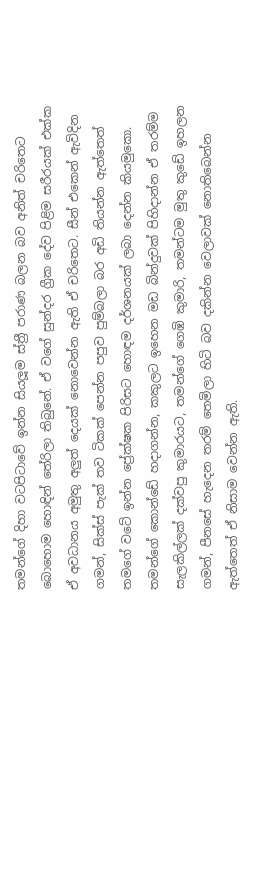තමන්ගේ දිහා වටපිටාවේ ඉන්න සියලූම ස්ත්‍රී පරාණ බලන බව අනිත් චරිතෙට බොහොම හොඳින් තේරිලා තිබුනේ. ඒ වගේ සුන්දර ග්‍රීක දේව පිළිම සරීරයක් එක්ක ඒ අවධානය අමුතු අලුත් දෙයක් නොවෙන්න ඇති ඒ චරිතෙට. සීන් එකෙන් ඇවිදින ගමන්, සික්ස් පැක් තව ටිකක් පෙන්න පපුව පුම්බලා බර අඩි තියන්න ඇත්තෙත් තමගේ වටේ ඉන්න ප්‍රේක්ෂක පිරිසට හොඳම දර්ශනයක් ලබා දෙන්න කියමුකො. තමන්ගේ කොන්ඩේ හදාගන්න, කකුලට ඉහෙන මඩ බින්දුවක් පිහිදාන්න ඒ තරම්ම සැලකිල්ලක් දක්වපු කුමාරයට, තමන්ගේ ගෙඹි කුමාරි, තමන්ටම මුතු කුඩේ ඉහලන ගමන්, පීනසේ හැදෙන තරම් තෙමිලා හිටි බව දකින්න වෙලාවක් නොතිබෙන්න ඇත්තෙත් ඒ නිසාම වෙන්න ඇති.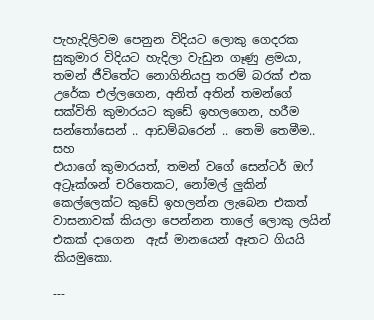පැහැදිලිවම පෙනුන විදියට ලොකු ගෙදරක සුකුමාර විදියට හැදිලා වැඩුන ගෑණු ළමයා, තමන් ජීවිතේට නොගිනියපු තරම් බරක් එක උරේක එල්ලගෙන, අනිත් අතින් තමන්ගේ සක්විති කුමාරයට කුඩේ ඉහලගෙන, හරීම සන්තෝසෙන් .. ආඩම්බරෙන් .. තෙමි තෙමීම..
සහ
එයාගේ කුමාරයත්, තමන් වගේ සෙන්ටර් ඔෆ් අට්‍රෑක්ශන් චරිතෙකට, නෝමල් ලුකින් කෙල්ලෙක්ට කුඩේ ඉහලන්න ලැබෙන එකත් වාසනාවක් කියලා පෙන්නන තාලේ ලොකු ලයින් එකක් දාගෙන  ඇස් මානයෙන් ඈතට ගියයි කියමුකො.

---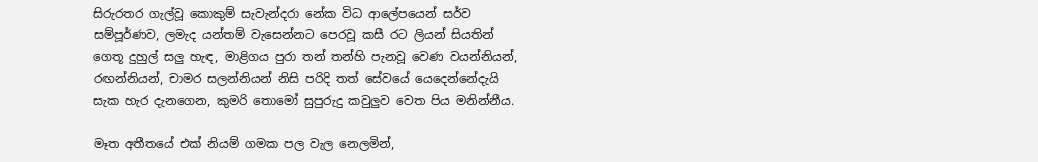සිරුරතර ගැල්වූ කොකුම් සැවැන්දරා නේක විධ ආලේපයෙන් සර්ව සම්පූර්ණව, ලමැද යන්තම් වැසෙන්නට පෙරවූ කසී රට ලියන් සියතින් ගෙතූ දුහුල් සලු හැඳ, මාළිගය පුරා තන් තන්හි පැනවූ වෙණ වයන්නියන්, රඟන්නියන්, චාමර සලන්නියන් නිසි පරිදි තත් සේවයේ යෙදෙන්නේදැයි සැක හැර දැනගෙන, කුමරි තොමෝ සුපුරුදු කවුලුව වෙත පිය මනින්නීය.

මෑත අතීතයේ එක් නියම් ගමක පල වැල නෙලමින්,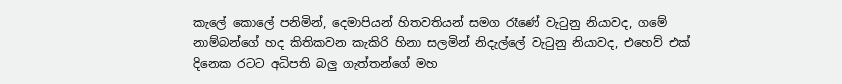කැලේ කොලේ පනිමින්, දෙමාපියන් හිතවතියන් සමග රෑණේ වැටුනු නියාවද, ගමේ නාම්බන්ගේ හද කිතිකවන කැකිරි හිනා සලමින් නිදැල්ලේ වැටුනු නියාවද, එහෙව් එක් දිනෙක රටට අධිපති බලු ගැත්තන්ගේ මහ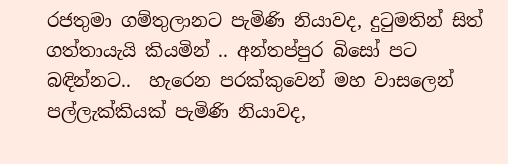රජතුමා ගම්තුලානට පැමිණි නියාවද, දුටුමතින් සිත් ගත්තායැයි කියමින් .. අන්තප්පුර බිසෝ පට බඳින්නට..  හැරෙන පරක්කුවෙන් මහ වාසලෙන් පල්ලැක්කියක් පැමිණි නියාවද,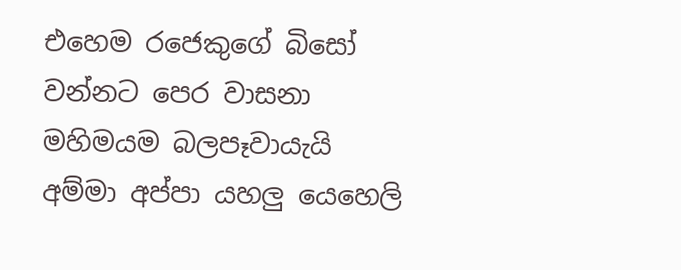එහෙම රජෙකුගේ බිසෝ වන්නට පෙර වාසනා මහිමයම බලපෑවායැයි අම්මා අප්පා යහලු යෙහෙලි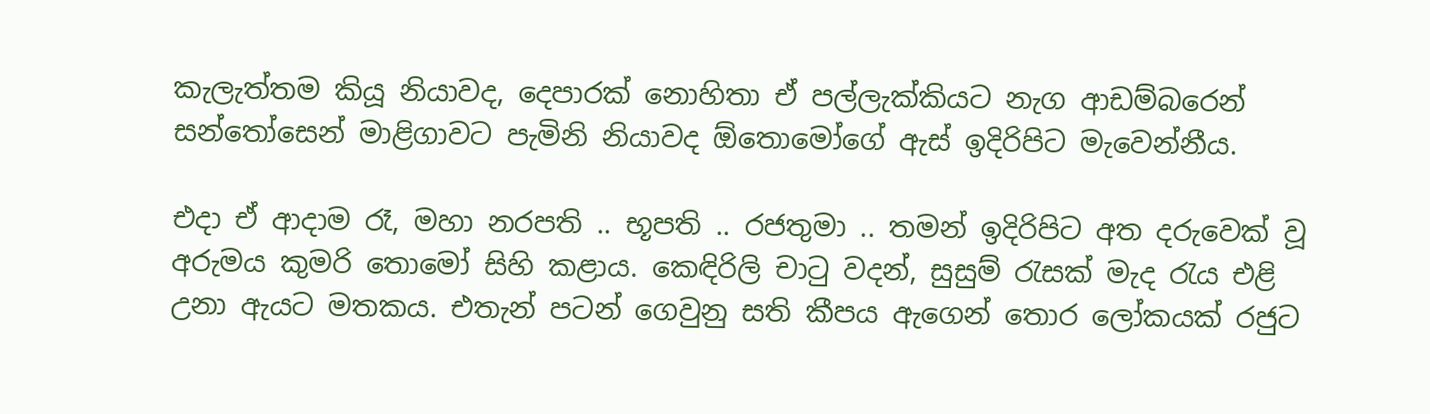කැලැත්තම කියූ නියාවද, දෙපාරක් නොහිතා ඒ පල්ලැක්කියට නැග ආඩම්බරෙන් සන්තෝසෙන් මාළිගාවට පැමිනි නියාවද ඕතොමෝගේ ඇස් ඉදිරිපිට මැවෙන්නීය.

එදා ඒ ආදාම රෑ, මහා නරපති .. භූපති .. රජතුමා .. තමන් ඉදිරිපිට අත දරුවෙක් වූ අරුමය කුමරි තොමෝ සිහි කළාය. කෙඳිරිලි චාටු වදන්, සුසුම් රැසක් මැද රැය එළි උනා ඇයට මතකය. එතැන් පටන් ගෙවුනු සති කීපය ඇගෙන් තොර ලෝකයක් රජුට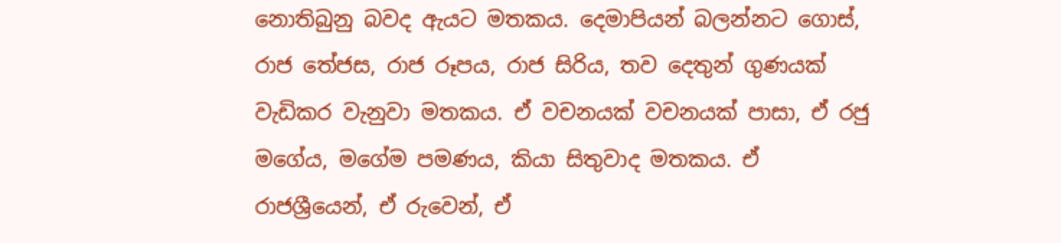නොතිබුනු බවද ඇයට මතකය. දෙමාපියන් බලන්නට ගොස්, රාජ තේජස, රාජ රූපය, රාජ සිරිය, තව දෙතුන් ගුණයක් වැඩිකර වැනුවා මතකය. ඒ වචනයක් වචනයක් පාසා, ඒ රජු මගේය, මගේම පමණය, කියා සිතුවාද මතකය. ඒ රාජශ්‍රීයෙන්, ඒ රුවෙන්, ඒ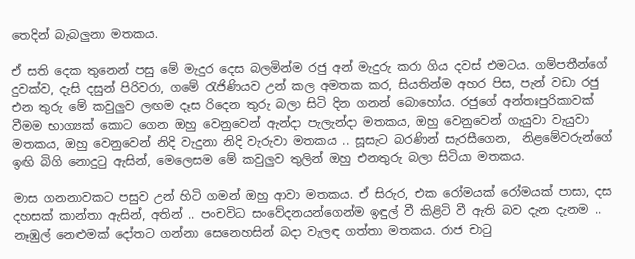තෙදින් බැබලුනා මතකය.

ඒ සති දෙක තුනෙන් පසු මේ මැදුර දෙස බලමින්ම රජු අන් මැදුරු කරා ගිය දවස් එමටය. ගම්පතීන්ගේ දුවක්ව, දැසි දසුන් පිරිවරා, ගමේ රැජිණියව උන් කල අමතක කර, සියතින්ම අහර පිස, පැන් වඩා රජු එන තුරු මේ කවුලුව ලඟම දෑස රිදෙන තුරු බලා සිටි දින ගනන් බොහෝය. රජුගේ අන්තඃපුරිකාවක් වීමම භාග්‍යක් කොට ගෙන ඔහු වෙනුවෙන් ඇන්දා පැලැන්දා මතකය, ඔහු වෙනුවෙන් ගැයුවා වැයුවා මතකය, ඔහු වෙනුවෙන් නිදි වැදුනා නිදි වැරුවා මතකය .. සූසැට බරණින් සැරසීගෙන,  නිළමේවරුන්ගේ ඉඟි බිගි නොදුටු ඇසින්, මෙලෙසම මේ කවුලුව තුලින් ඔහු එනතුරු බලා සිටියා මතකය.

මාස ගනනාවකට පසුව උන් හිටි ගමන් ඔහු ආවා මතකය. ඒ සිරුර, එක රෝමයක් රෝමයක් පාසා, දස දහසක් කාන්තා ඇසින්, අතින් .. පංචවිධ සංවේදනයන්ගෙන්ම ඉඳුල් වී කිළිටි වී ඇති බව දැන දැනම .. නෑඹුල් නෙළුමක් දෝතට ගන්නා සෙනෙහසින් බදා වැලඳ ගත්තා මතකය. රාජ චාටු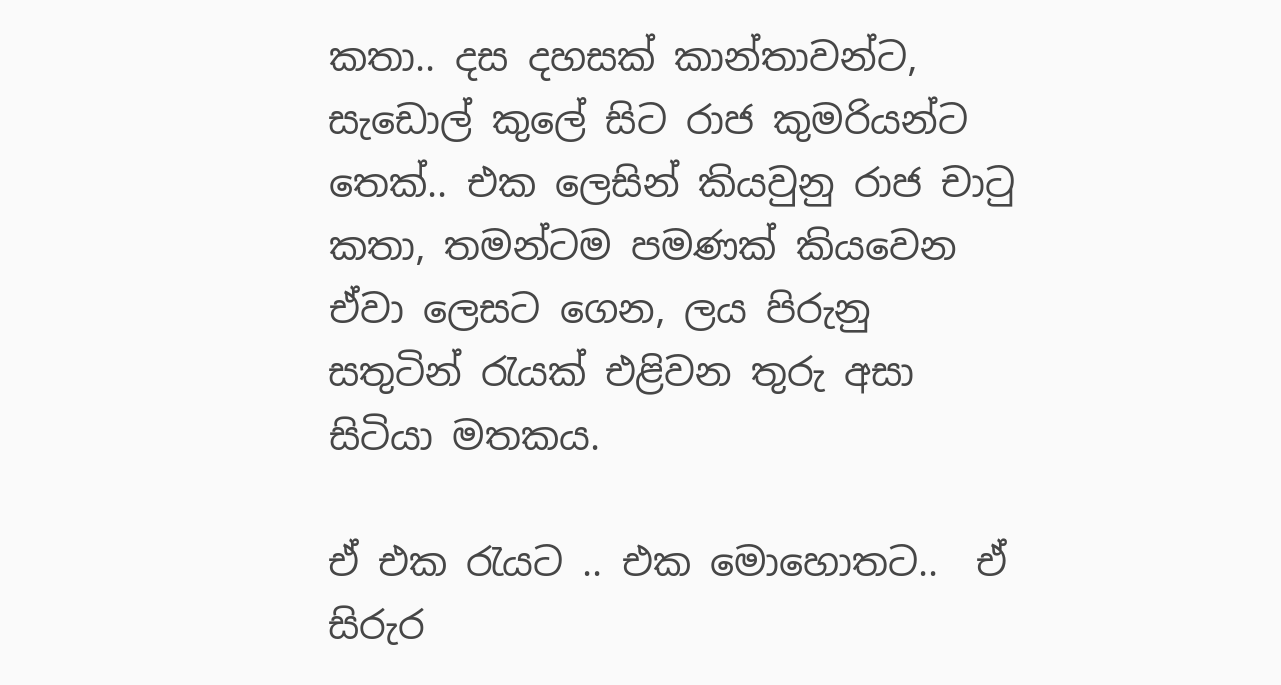කතා.. දස දහසක් කාන්තාවන්ට, සැඩොල් කුලේ සිට රාජ කුමරියන්ට තෙක්.. එක ලෙසින් කියවුනු රාජ චාටු කතා, තමන්ටම පමණක් කියවෙන ඒවා ලෙසට ගෙන, ලය පිරුනු සතුටින් රැයක් එළිවන තුරු අසා සිටියා මතකය.

ඒ එක රැයට .. එක මොහොතට..  ඒ සිරුර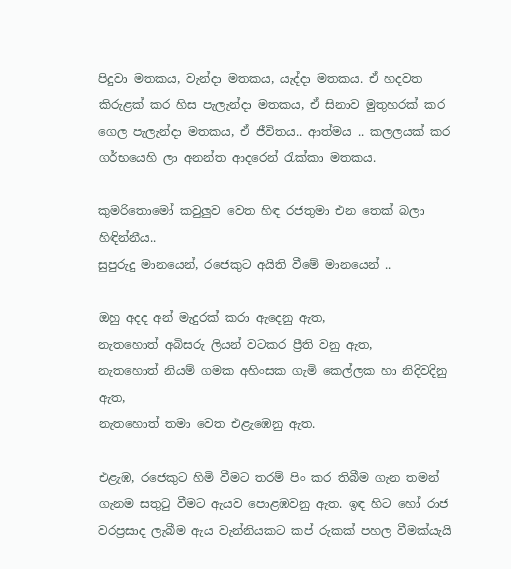පිදුවා මතකය, වැන්දා මතකය, යැද්දා මතකය. ඒ හදවත කිරුළක් කර හිස පැලැන්දා මතකය, ඒ සිනාව මුතුහරක් කර ගෙල පැලැන්දා මතකය, ඒ ජීවිතය.. ආත්මය .. කලලයක් කර ගර්භයෙහි ලා අනන්ත ආදරෙන් රැක්කා මතකය.

කුමරිතොමෝ කවුලුව වෙත හිඳ රජතුමා එන තෙක් බලා හිඳින්නීය..
සුපුරුදු මානයෙන්, රජෙකුට අයිති වීමේ මානයෙන් ..

ඔහු අදද අන් මැදුරක් කරා ඇදෙනු ඇත,
නැතහොත් අබිසරු ලියන් වටකර ප්‍රීති වනු ඇත,
නැතහොත් නියම් ගමක අහිංසක ගැමි කෙල්ලක හා නිදිවදිනු ඇත,
නැතහොත් තමා වෙත එළැඹෙනු ඇත.

එළැඹ, රජෙකුට හිමි වීමට තරම් පිං කර තිබීම ගැන තමන් ගැනම සතුටු වීමට ඇයව පොළඹවනු ඇත. ඉඳ හිට හෝ රාජ වරප්‍රසාද ලැබීම ඇය වැන්නියකට කප් රුකක් පහල වීමක්යැයි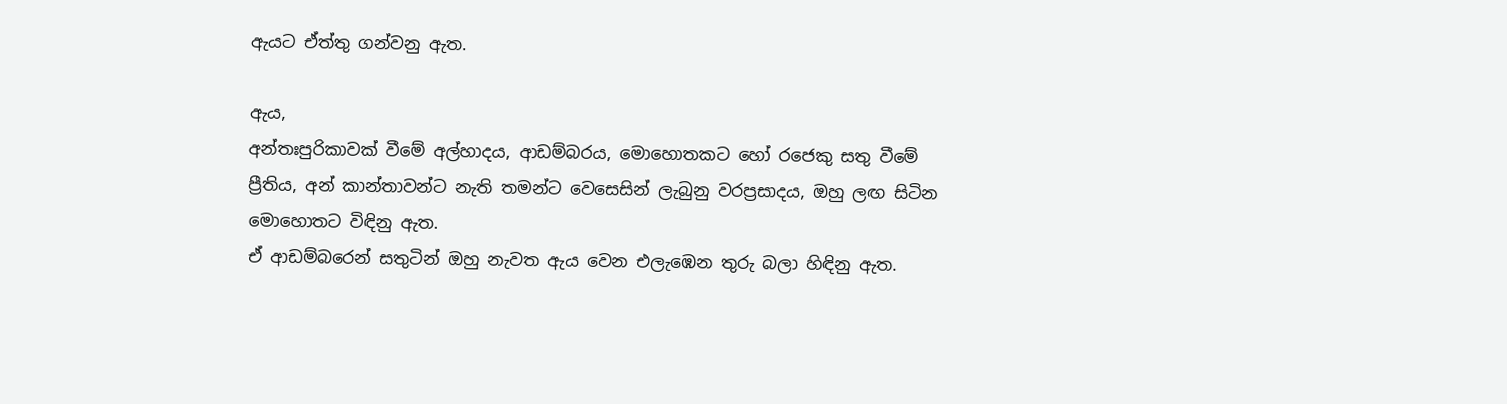ඇයට ඒත්තු ගන්වනු ඇත.

ඇය,
අන්තඃපුරිකාවක් වීමේ අල්හාදය, ආඩම්බරය, මොහොතකට හෝ රජෙකු සතු වීමේ ප්‍රීතිය, අන් කාන්තාවන්ට නැති තමන්ට වෙසෙසින් ලැබුනු වරප්‍රසාදය, ඔහු ලඟ සිටින මොහොතට විඳිනු ඇත.
ඒ ආඩම්බරෙන් සතුටින් ඔහු නැවත ඇය වෙන එලැඹෙන තුරු බලා හිඳිනු ඇත.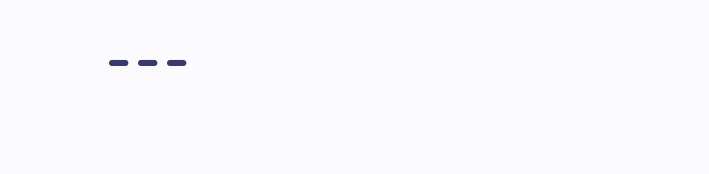---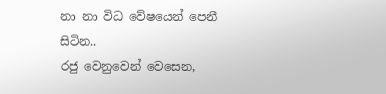නා නා විධ වේෂයෙන් පෙනී සිටින..
රජු වෙනුවෙන් වෙසෙන,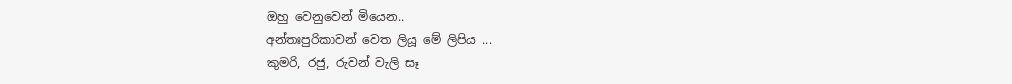ඔහු වෙනුවෙන් මියෙන..
අන්තඃපුරිකාවන් වෙත ලියූ මේ ලිපිය ...
කුමරි, රජු, රුවන් වැලි සෑ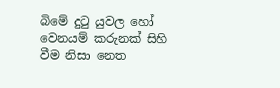බිමේ දුටු යුවල හෝ වෙනයම් කරුනක් සිහි වීම නිසා නෙත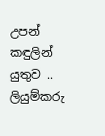උපන් කඳුලින් යුතුව ..
ලියුම්කරු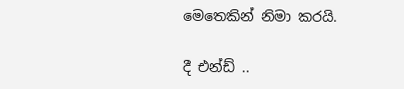මෙතෙකින් නිමා කරයි.

දී එන්ඩ් ..